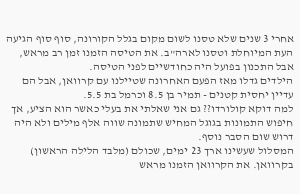אחרי 3 שנים שלא טסנו לשום מקום בגלל הקורונה, סוף סוף הגיעה העת המיוחלת וטסנו לארה"ב. את הטיסה הזמנו זמן רב מראש, אבל התכנון בפועל היה כחודשיים לפני הטיסה.
הילדים גדלו מאז הפעם האחרונה שטיילנו עם קרוואן, אבל הם עדיין יחסית קטנים - תמיר בן 8.5 וכרמל בת 5.5.
למה דוקא קולורדו?? גם אני שאלתי את בעלי כאשר הוא הציע, אך חיפוש התמונות בגוגל המחיש שתמונה שווה אלף מילים ולא היה דרוש שום הסבר נוסף.
המסלול שעשינו ארך 23 ימים, שכולם (מלבד הלילה הראשון) בקרוואן. את הקרוואן הזמנו מראש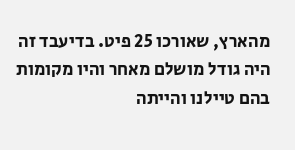מהארץ, שאורכו 25 פיט. בדיעבד זה היה גודל מושלם מאחר והיו מקומות בהם טיילנו והייתה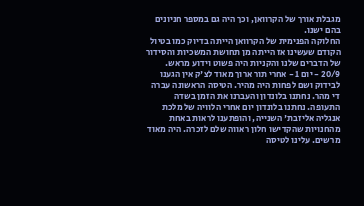מגבלת אורך של הקרוואן, וכך היה גם במספר חניונים בהם ישנו.
החלוקה הפנימית של הקרוואן הייתה בדיוק כמו בטיול הקודם שעשינו אז הייתה מן תחושת המשכיות והסידור של הדברים שלנו והקניות היה פשוט וידוע מראש.
20/9 - יום 1 - אחרי תור ארוך מאוד לצ'ק אין הגענו לבידוק ושם לפחות היה מהיר. הטיסה הראשונה עברה די מהר. נחתנו בלונדון והעברנו את הזמן בשדה התעופה. נחתנו בלונדון יום אחרי הלוויה של מלכת אנגליה אליזבת' השנייה, והופתענו לראות באחת מהחנויות שהקדישו חלון ראווה שלם לזכרה. היה מאוד מרשים. עלינו לטיסה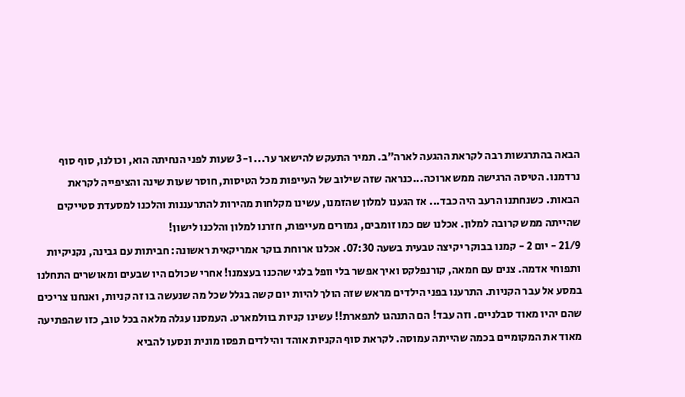הבאה בהתרגשות רבה לקראת ההגעה לארה"ב. תמיר התעקש להישאר ער... ו-3 שעות לפני הנחיתה הוא, וכולנו, סוף סוף נרדמנו. הטיסה הרגישה ממש ארוכה...כנראה שזה שילוב של העייפות מכל הטיסות, חוסר שעות שינה והציפייה לקראת הבאות. כשנחתנו הרעב היה כבד... אז הגענו למלון שהזמנו, עשינו מקלחות מהירות להתרעננות והלכנו למסעדת סטייקים שהייתה ממש קרובה למלון. אכלנו שם כמו זומבים, גמורים מעייפות, חזרנו למלון והלכנו לישון!
21/9 - יום 2 - קמנו בבוקר יקיצה טבעית בשעה 07:30. אכלנו ארוחת בוקר אמריקאית ראשונה: חביתות עם גבינה, נקניקיות ותפוחי אדמה. צנים עם חמאה, קורנפלקס ואיך אפשר בלי וופל בלגי שהכנו בעצמנו! אחרי שכולם היו שבעים ומאושרים התחלנו במסע אל עבר הקניות. התרענו בפני הילדים מראש שזה הולך להיות יום קשה בגלל שכל מה שנעשה בו זה קניות, ואנחנו צריכים שהם יהיו מאוד סבלניים. וזה עבד! הם התנהגו לתפארת!! עשינו קניות בוולמארט. העמסנו עגלה מלאה בכל טוב, כזו שהפתיעה מאוד את המקומיים בכמה שהייתה עמוסה. לקראת סוף הקניות אוהד והילדים תפסו מונית ונסעו להביא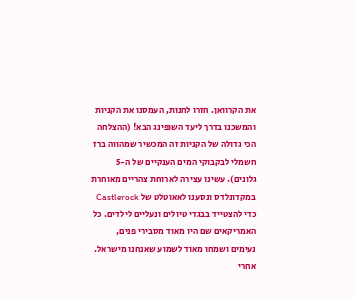את הקרוואן. חזרו לחנות, העמסנו את הקניות והמשכנו בדרך ליעד השופינג הבא! (ההצלחה הכי גדולה של הקניות זה המכשיר שמהווה ברז חשמלי לבקבוקי המים הענקיים של ה-5 גלונים). עשינו עצירה לארוחת צהריים מאוחרת במקדונלדס ונסענו לאאוטלט של Castlerock כדי להצטייד בבגדי טיולים ונעליים לילדים. כל האמריקאים שם היו מאוד מסבירי פנים, נעימים ושמחו מאוד לשמוע שאנחנו מישראל. אחרי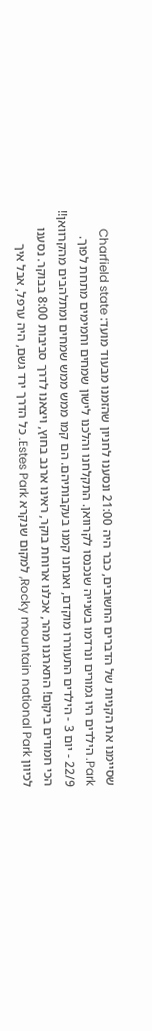שסיימנו את הקניות של הדברים החשובים, כבר היה 21:00 ונסענו לחניון שהזמנו מבעוד מועד: Charfield state Park. הילדים היו גמורים ונרדמו בשנייה שנכנסו לקרוואן. התקלחנו והלכנו לישון שמחים וחמימים מתחת לפוך.
22/9 - יום 3 - הילדים התעוררו מוקדם, ואנחנו קמנו בעקבותיהם. הם קמו ממש ממש שמחים ומתלהבים מהקרוואן!! הכי חמודים ביקום! התארגנו מהר, אכלנו ארוחת בוקר, ראינו ארנב בחוץ, ויצאנו לדרך סביבות 8:00 בבוקר. נסענו לכיוון Rocky mountain national Park, למקום שנקרא Estes Park. כל הדרך ירד גשם, היה ערפל, אבל איך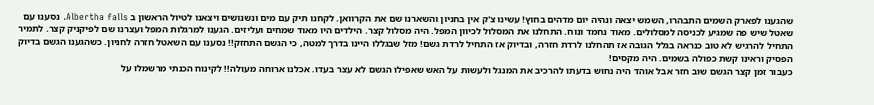שהגענו לפארק השמים התבהרו, השמש יצאה ונהיה יום מדהים בחוץ! עשינו צ'ק אין בחניון והשארנו שם את הקרוואן. לקחנו תיק עם מים ונשנושים ויצאנו לטיול הראשון ב Albertha falls. נסענו עם שאטל שיש פה שמגיע לכניסה למסלולים. מאוד נחמד ונוח. התחלנו את המסלול לכיוון המפל. היה מסלול קצר. הילדים היו מאוד שמחים ועליזים. הגענו למרגלות המפל ועצרנו שם לפיקניק קצר. לתמיר התחיל להרגיש לא טוב כנראה בגלל הגובה אז תהחלנו לרדת חזרה, ובדיוק אז התחיל לרדת גשם! מזל שבגללו היינו בדרך למטה, כי הגשם התחזק!! נסענו עם השאטל חזרה לחניון. כשהגענו הגשם בדיוק הפסיק וראינו קשת כפולה בשמים. היה מקסים!
כעבור זמן קצר הגשם שוב חזר אבל אוהד היה נחוש בדעתו להרכיב את המנגל ולעשות על האש שאפילו הגשם לא עצר בעדו. אכלנו ארוחה מעולה!! לקינוח הכנתי מרשמלו על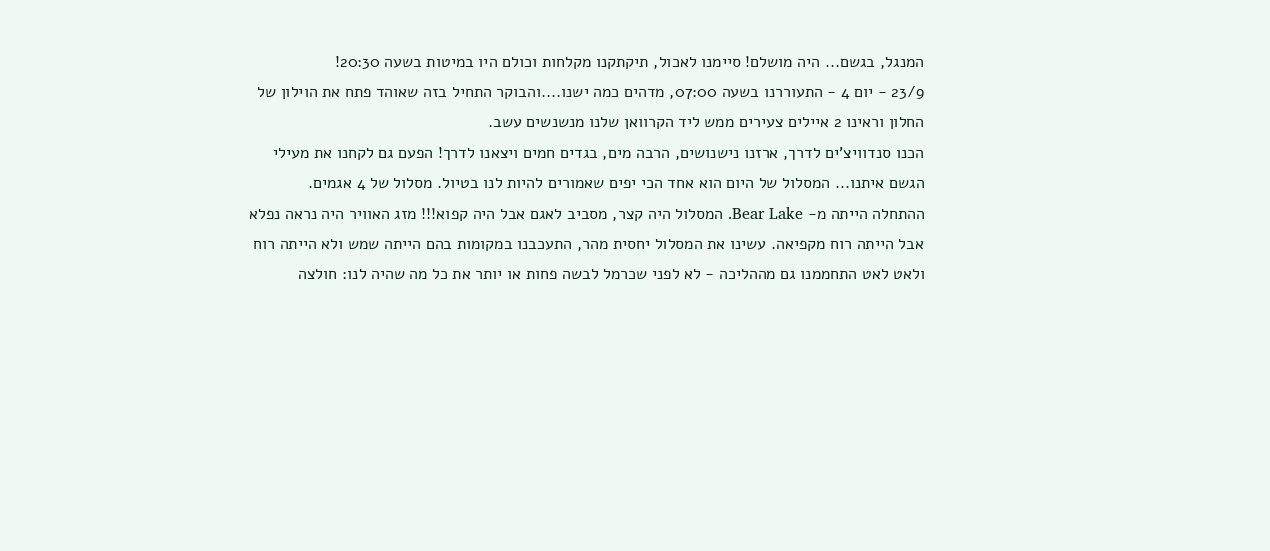המנגל, בגשם... היה מושלם! סיימנו לאכול, תיקתקנו מקלחות וכולם היו במיטות בשעה 20:30!
23/9 - יום 4 - התעוררנו בשעה 07:00, מדהים כמה ישנו....והבוקר התחיל בזה שאוהד פתח את הוילון של החלון וראינו 2 איילים צעירים ממש ליד הקרוואן שלנו מנשנשים עשב.
הכנו סנדוויצ'ים לדרך, ארזנו נישנושים, הרבה מים, בגדים חמים ויצאנו לדרך! הפעם גם לקחנו את מעילי הגשם איתנו... המסלול של היום הוא אחד הכי יפים שאמורים להיות לנו בטיול. מסלול של 4 אגמים.
ההתחלה הייתה מ- Bear Lake. המסלול היה קצר, מסביב לאגם אבל היה קפוא!!! מזג האוויר היה נראה נפלא אבל הייתה רוח מקפיאה. עשינו את המסלול יחסית מהר, התעכבנו במקומות בהם הייתה שמש ולא הייתה רוח ולאט לאט התחממנו גם מההליכה - לא לפני שכרמל לבשה פחות או יותר את כל מה שהיה לנו: חולצה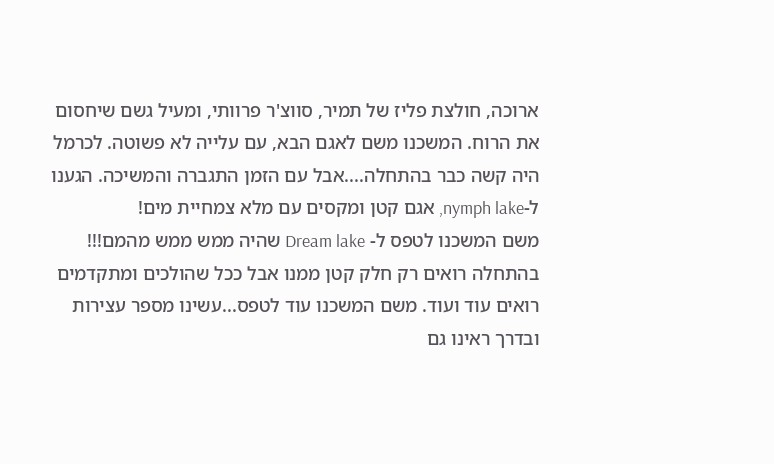ארוכה, חולצת פליז של תמיר, סווצ'ר פרוותי, ומעיל גשם שיחסום את הרוח. המשכנו משם לאגם הבא, עם עלייה לא פשוטה. לכרמל היה קשה כבר בהתחלה....אבל עם הזמן התגברה והמשיכה. הגענו ל-nymph lake, אגם קטן ומקסים עם מלא צמחיית מים!
משם המשכנו לטפס ל- Dream lake שהיה ממש ממש מהמם!!! בהתחלה רואים רק חלק קטן ממנו אבל ככל שהולכים ומתקדמים רואים עוד ועוד. משם המשכנו עוד לטפס...עשינו מספר עצירות ובדרך ראינו גם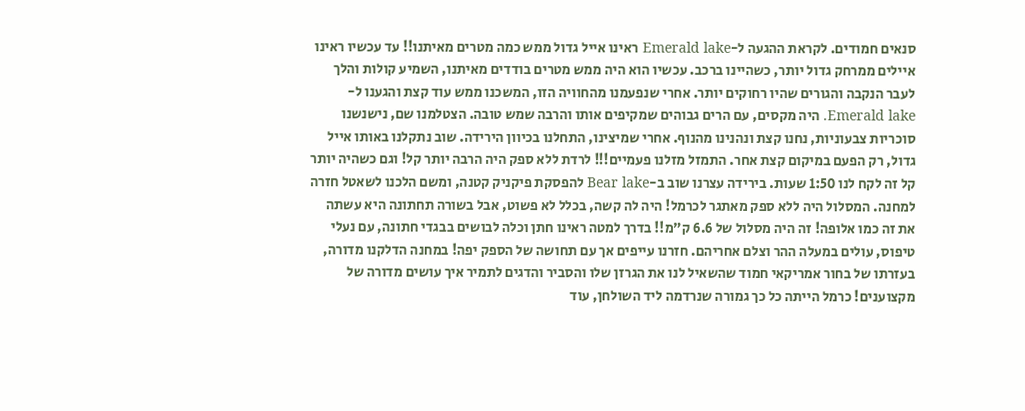סנאים חמודים. לקראת ההגעה ל-Emerald lake ראינו אייל גדול ממש כמה מטרים מאיתנו!! עד עכשיו ראינו איילים ממרחק גדול יותר, כשהיינו ברכב. עכשיו הוא היה ממש מטרים בודדים מאיתנו, השמיע קולות והלך לעבר הנקבה והגורים שהיו רחוקים יותר. אחרי שנפעמנו מהחוויה הזו, המשכנו ממש עוד קצת והגענו ל-Emerald lake. היה מקסים, עם הרים גבוהים שמקיפים אותו והרבה שמש טובה. הצטלמנו שם, נישנשנו סוכריות צבעוניות, נחנו קצת ונהנינו מהנוף. אחרי שמיצינו, התחלנו בכיוון הירידה. שוב נתקלנו באותו אייל גדול, רק הפעם במיקום קצת אחר. התמזל מזלנו פעמיים!!! לרדת ללא ספק היה הרבה יותר קל! וגם כשהיה יותר קל זה לקח לנו 1:50 שעות. בירידה עצרנו שוב ב-Bear lake להפסקת פיקניק קטנה, ומשם הלכנו לשאטל חזרה למחנה. המסלול היה ללא ספק מאתגר לכרמל! היה לה קשה, בכלל לא פשוט, אבל בשורה תחתונה היא עשתה את זה כמו אלופה! זה היה מסלול של 6.6 ק"מ!! בדרך למטה ראינו חתן וכלה לבושים בבגדי חתונה, עם נעלי טיפוס, עולים במעלה ההר וצלם אחריהם. חזרנו עייפים אך עם תחושה של הספק יפה! במחנה הדלקנו מדורה, בעזרתו של בחור אמריקאי חמוד שהשאיל לנו את הגרזן שלו והסביר והדגים לתמיר איך עושים מדורה של מקצוענים! כרמל הייתה כל כך גמורה שנרדמה ליד השולחן, עוד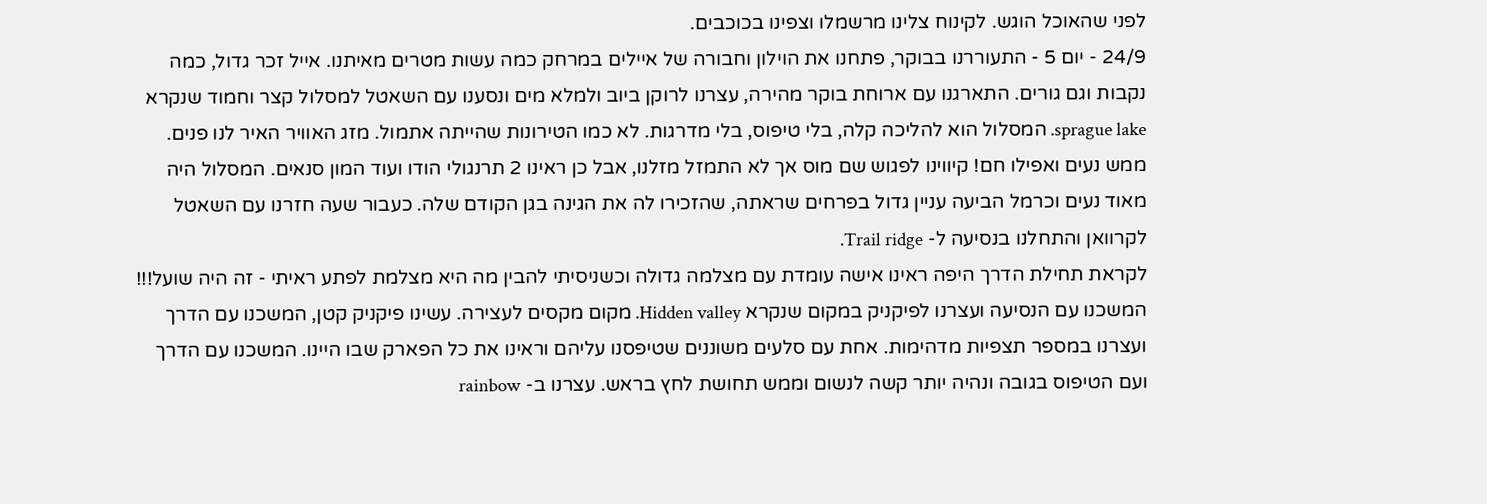לפני שהאוכל הוגש. לקינוח צלינו מרשמלו וצפינו בכוכבים.
24/9 - יום 5 - התעוררנו בבוקר, פתחנו את הוילון וחבורה של איילים במרחק כמה עשות מטרים מאיתנו. אייל זכר גדול, כמה נקבות וגם גורים. התארגנו עם ארוחת בוקר מהירה, עצרנו לרוקן ביוב ולמלא מים ונסענו עם השאטל למסלול קצר וחמוד שנקרא sprague lake. המסלול הוא להליכה קלה, בלי טיפוס, בלי מדרגות. לא כמו הטירונות שהייתה אתמול. מזג האוויר האיר לנו פנים. ממש נעים ואפילו חם! קיווינו לפגוש שם מוס אך לא התמזל מזלנו, אבל כן ראינו 2 תרנגולי הודו ועוד המון סנאים. המסלול היה מאוד נעים וכרמל הביעה עניין גדול בפרחים שראתה, שהזכירו לה את הגינה בגן הקודם שלה. כעבור שעה חזרנו עם השאטל לקרוואן והתחלנו בנסיעה ל- Trail ridge.
לקראת תחילת הדרך היפה ראינו אישה עומדת עם מצלמה גדולה וכשניסיתי להבין מה היא מצלמת לפתע ראיתי - זה היה שועל!!! המשכנו עם הנסיעה ועצרנו לפיקניק במקום שנקרא Hidden valley. מקום מקסים לעצירה. עשינו פיקניק קטן, המשכנו עם הדרך ועצרנו במספר תצפיות מדהימות. אחת עם סלעים משוננים שטיפסנו עליהם וראינו את כל הפארק שבו היינו. המשכנו עם הדרך ועם הטיפוס בגובה ונהיה יותר קשה לנשום וממש תחושת לחץ בראש. עצרנו ב- rainbow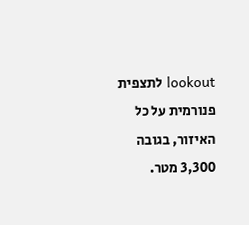lookout לתצפית פנורמית על כל האיזור, בגובה 3,300 מטר.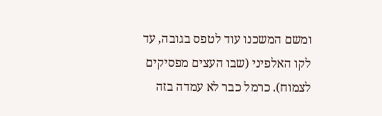ומשם המשכנו עוד לטפס בגובה, עד לקו האלפיני (שבו העצים מפסיקים לצמוח). כרמל כבר לא עמדה בזה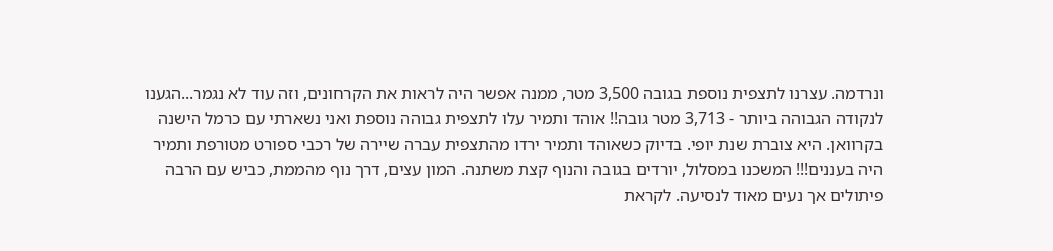ונרדמה. עצרנו לתצפית נוספת בגובה 3,500 מטר, ממנה אפשר היה לראות את הקרחונים, וזה עוד לא נגמר...הגענו לנקודה הגבוהה ביותר - 3,713 מטר גובה!! אוהד ותמיר עלו לתצפית גבוהה נוספת ואני נשארתי עם כרמל הישנה בקרוואן. היא צוברת שנת יופי. בדיוק כשאוהד ותמיר ירדו מהתצפית עברה שיירה של רכבי ספורט מטורפת ותמיר היה בעננים!!! המשכנו במסלול, יורדים בגובה והנוף קצת משתנה. המון עצים, דרך נוף מהממת, כביש עם הרבה פיתולים אך נעים מאוד לנסיעה. לקראת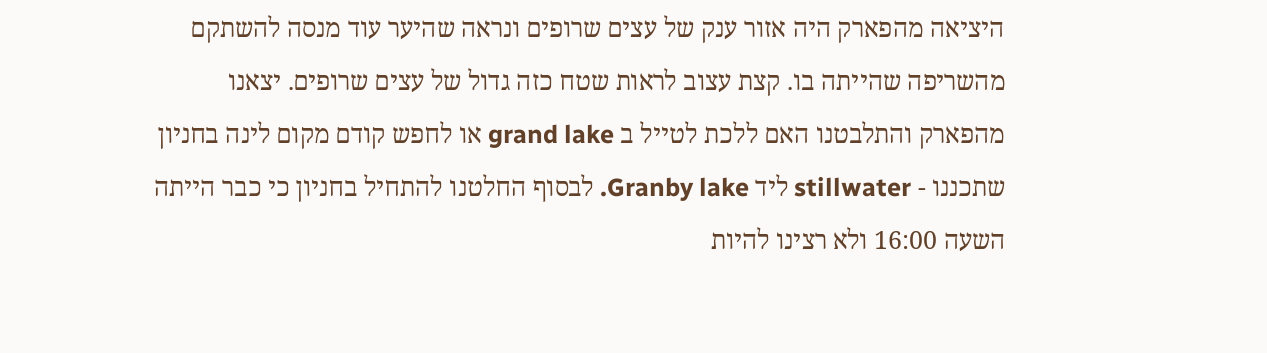היציאה מהפארק היה אזור ענק של עצים שרופים ונראה שהיער עוד מנסה להשתקם מהשריפה שהייתה בו. קצת עצוב לראות שטח כזה גדול של עצים שרופים. יצאנו מהפארק והתלבטנו האם ללכת לטייל ב grand lake או לחפש קודם מקום לינה בחניון שתכננו - stillwater ליד Granby lake. לבסוף החלטנו להתחיל בחניון כי כבר הייתה השעה 16:00 ולא רצינו להיות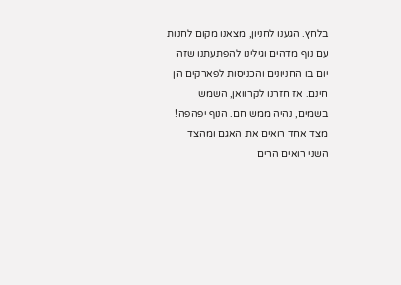בלחץ. הגענו לחניון, מצאנו מקום לחנות עם נוף מדהים וגילינו להפתעתנו שזה יום בו החניונים והכניסות לפארקים הן חינם. אז חזרנו לקרוואן, השמש בשמים, נהיה ממש חם. הנוף יפהפה! מצד אחד רואים את האגם ומהצד השני רואים הרים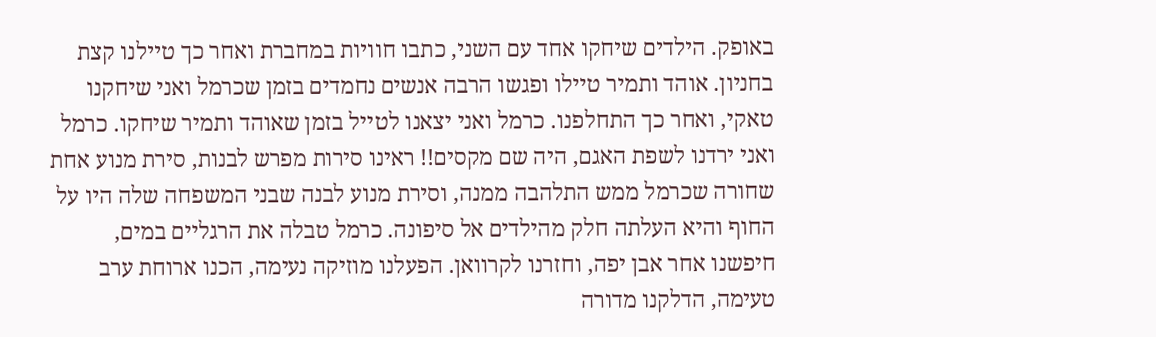באופק. הילדים שיחקו אחד עם השני, כתבו חוויות במחברת ואחר כך טיילנו קצת בחניון. אוהד ותמיר טיילו ופגשו הרבה אנשים נחמדים בזמן שכרמל ואני שיחקנו טאקי, ואחר כך התחלפנו. כרמל ואני יצאנו לטייל בזמן שאוהד ותמיר שיחקו. כרמל ואני ירדנו לשפת האגם, היה שם מקסים!! ראינו סירות מפרש לבנות, סירת מנוע אחת שחורה שכרמל ממש התלהבה ממנה, וסירת מנוע לבנה שבני המשפחה שלה היו על החוף והיא העלתה חלק מהילדים אל סיפונה. כרמל טבלה את הרגליים במים, חיפשנו אחר אבן יפה, וחזרנו לקרוואן. הפעלנו מוזיקה נעימה, הכנו ארוחת ערב טעימה, הדלקנו מדורה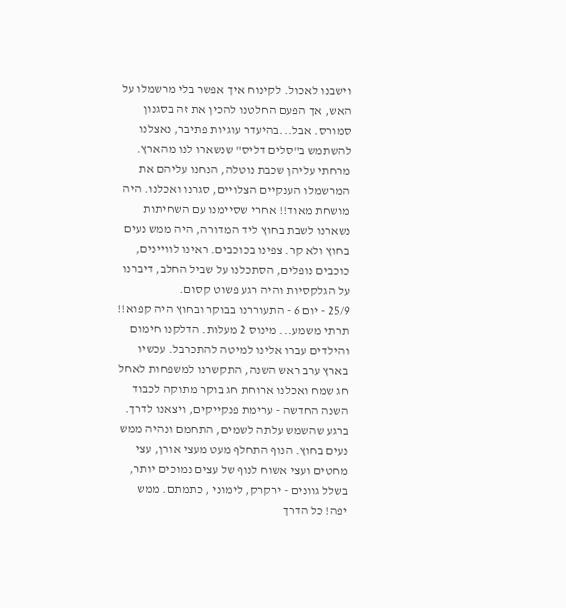וישבנו לאכול. לקינוח איך אפשר בלי מרשמלו על האש, אך הפעם החלטנו להכין את זה בסגנון סמורס. אבל...בהיעדר עוגיות פתיבר, נאצלנו להשתמש ב"סלים דליס" שנשארו לנו מהארץ. מרחתי עליהן שכבת נוטלה, הנחנו עליהם את המרשמלו הענקיים הצלויים, סגרנו ואכלנו. היה מושחת מאוד!! אחרי שסיימנו עם השחיתות נשארנו לשבת בחוץ ליד המדורה, היה ממש נעים בחוץ ולא קר. צפינו בכוכבים. ראינו לוויינים, כוכבים נופלים, הסתכלנו על שביל החלב, דיברנו על הגלקסיות והיה רגע פשוט קסום.
25/9 - יום 6 - התעוררנו בבוקר ובחוץ היה קפוא!! תרתי משמע... מינוס 2 מעלות. הדלקנו חימום והילדים עברו אלינו למיטה להתכרבל. עכשיו בארץ ערב ראש השנה, התקשרנו למשפחות לאחל חג שמח ואכלנו ארוחת חג בוקר מתוקה לכבוד השנה החדשה - ערימת פנקייקים, ויצאנו לדרך. ברגע שהשמש עלתה לשמים, התחמם ונהיה ממש נעים בחוץ. הנוף התחלף מעט מעצי אורן, עצי מחטים ועצי אשוח לנוף של עצים נמוכים יותר, בשלל גוונים - ירקרק, לימוני , כתמתם. ממש יפה! כל הדרך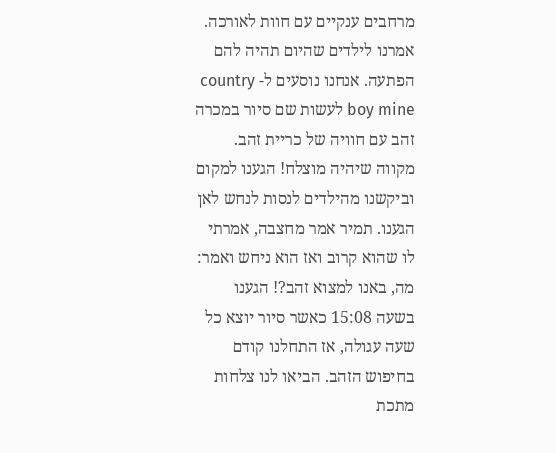מרחבים ענקיים עם חוות לאורכה. אמרנו לילדים שהיום תהיה להם הפתעה. אנחנו נוסעים ל- country boy mine לעשות שם סיור במכרה זהב עם חוויה של כריית זהב. מקווה שיהיה מוצלח! הגענו למקום וביקשנו מהילדים לנסות לנחש לאן הגענו. תמיר אמר מחצבה, אמרתי לו שהוא קרוב ואז הוא ניחש ואמר: מה, באנו למצוא זהב?! הגענו בשעה 15:08 כאשר סיור יוצא כל שעה עגולה, אז התחלנו קודם בחיפוש הזהב. הביאו לנו צלחות מתכת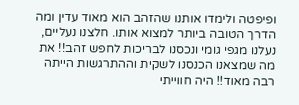ופיפטה ולימדו אותנו שהזהב הוא מאוד עדין ומה הדרך הטובה ביותר למצוא אותו. חלצנו נעליים, נעלנו מגפי גומי ונכסנו לבריכות לחפש זהב!! את מה שמצאנו הכנסנו לשקית וההתרגשות הייתה רבה מאוד!! היה חווייתי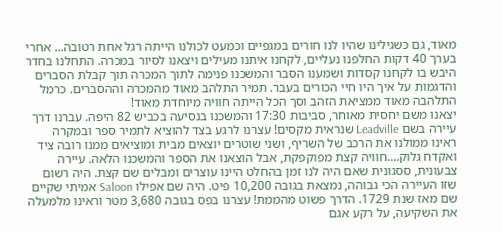מאוד, גם כשגילינו שהיו לנו חורים במגפיים וכמעט לכולנו הייתה רגל אחת רטובה... אחרי בערך 40 דקות החלפנו נעליים, לקחנו איתנו מעילים ויצאנו לסיור במכרה. התחלנו בחדר היבש בו לקחנו קסדות ושמענו הסבר והמשכנו פנימה לתוך המכרה תוך קבלת הסברים והדגמות על איך היו חיי הכורים בעבר. תמיר התלהב מאוד מהמכרה וההסברים. כרמל התלהבה מאוד ממציאת הזהב וסך הכל הייתה חוויה מיוחדת מאוד!
יצאנו משם יחסית מאוחר, סביבות 17:30 והמשכנו בנסיעה בכביש 82 היפה. עברנו דרך עיירה בשם Leadville שנראית מקסים! עצרנו לרגע בצד להוציא לתמיר ספר ובמקרה ראינו ממולנו את הרכב של השריף, ושני שוטרים יוצאים מבית ומוציאים ממנו רובה ציד ואקדח גלוק....חוויה קצת מפוקפקת, אבל הוצאנו את הספר והמשכנו הלאה. עיירה צבעונית, ססגונית שאם היה לנו זמן בהחלט היינו עוצרים ומבלים שם קצת. היה רשום שזו העיירה הכי גבוהה, נמצאת בגובה 10,200 פיט. היה שם אפילו Saloon אמיתי שקיים שם מאז שנת 1729. הדרך פשוט מהממת! עצרנו בפס בגובה 3,680 מטר וראינו מלמעלה את השקיעה, על רקע אגם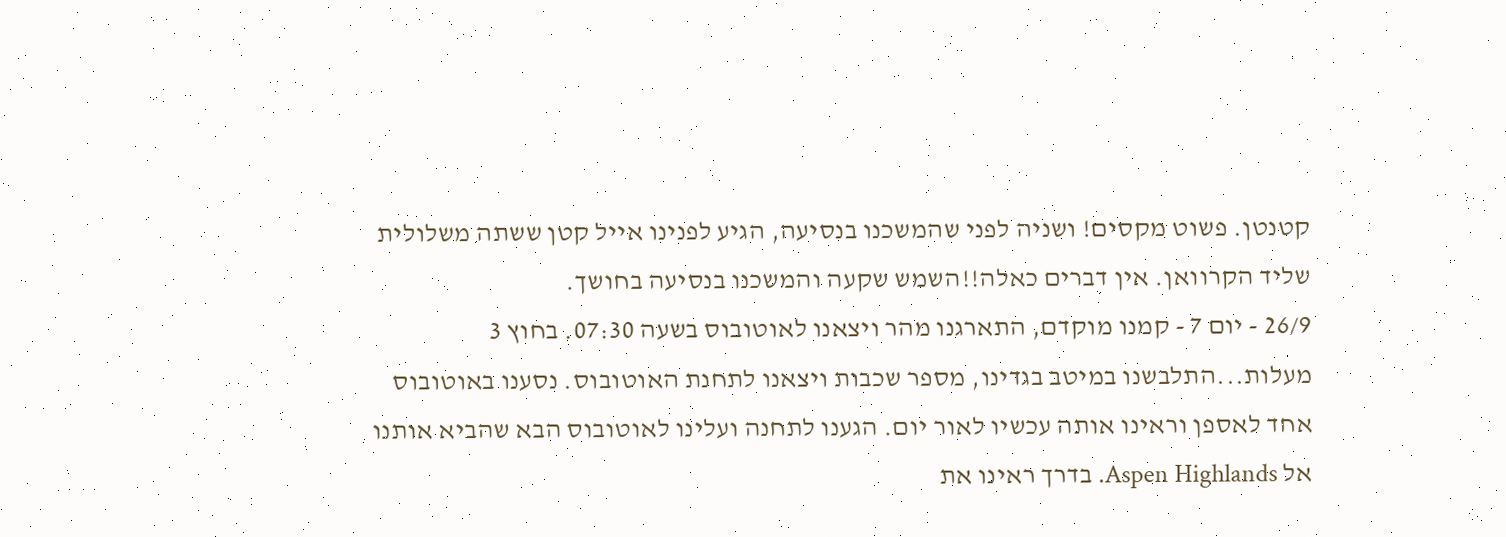קטנטן. פשוט מקסים! ושניה לפני שהמשכנו בנסיעה, הגיע לפנינו אייל קטן ששתה משלולית שליד הקרוואן. אין דברים כאלה!!השמש שקעה והמשכנו בנסיעה בחושך.
26/9 - יום 7 - קמנו מוקדם, התארגנו מהר ויצאנו לאוטובוס בשעה 07:30. בחוץ 3 מעלות...התלבשנו במיטב בגדינו, מספר שכבות ויצאנו לתחנת האוטובוס. נסענו באוטובוס אחד לאספן וראינו אותה עכשיו לאור יום. הגענו לתחנה ועלינו לאוטובוס הבא שהביא אותנו אל Aspen Highlands. בדרך ראינו את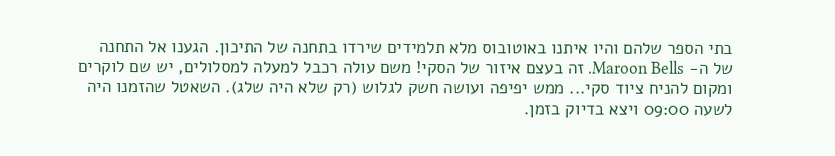בתי הספר שלהם והיו איתנו באוטובוס מלא תלמידים שירדו בתחנה של התיכון. הגענו אל התחנה של ה- Maroon Bells. זה בעצם איזור של הסקי! משם עולה רכבל למעלה למסלולים, יש שם לוקרים ומקום להניח ציוד סקי... ממש יפיפה ועושה חשק לגלוש (רק שלא היה שלג). השאטל שהזמנו היה לשעה 09:00 ויצא בדיוק בזמן.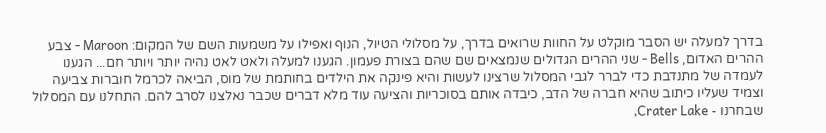בדרך למעלה יש הסבר מוקלט על החוות שרואים בדרך, על מסלולי הטיול, הנוף ואפילו על משמעות השם של המקום: Maroon - צבע ההרים האדום, Bells - שני ההרים הגדולים שנמצאים שם שהם בצורת פעמון. הגענו למעלה ולאט לאט נהיה יותר ויותר חם... הגענו לעמדה של מתנדבת כדי לברר לגבי המסלול שרצינו לעשות והיא פינקה את הילדים בחותמת של מוס, הביאה לכרמל חוברות צביעה וצמיד שעליו כיתוב שהיא חברה של הדב, כיבדה אותם בסוכריות והציעה עוד מלא דברים שכבר נאלצנו לסרב להם. התחלנו עם המסלול שבחרנו - Crater Lake,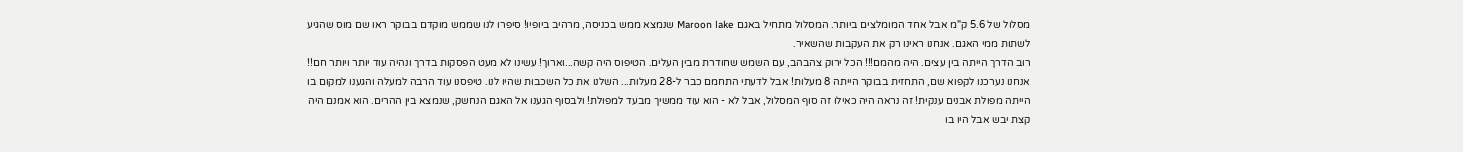מסלול של 5.6 ק"מ אבל אחד המומלצים ביותר. המסלול מתחיל באגם Maroon lake שנמצא ממש בכניסה, מרהיב ביופיו! סיפרו לנו שממש מוקדם בבוקר ראו שם מוס שהגיע לשתות ממי האגם. אנחנו ראינו רק את העקבות שהשאיר.
רוב הדרך הייתה בין עצים. היה מהמם!!! הכל ירוק צהבהב, עם השמש שחודרת מבין העלים. הטיפוס היה קשה...וארוך! עשינו לא מעט הפסקות בדרך ונהיה עוד יותר ויותר חם!! אנחנו נערכנו לקפוא שם, התחזית בבוקר הייתה 8 מעלות! אבל לדעתי התחמם כבר ל-28 מעלות... השלנו את כל השכבות שהיו לנו. טיפסנו עוד הרבה למעלה והגענו למקום בו הייתה מפולת אבנים ענקית! זה נראה היה כאילו זה סוף המסלול, אבל לא - הוא עוד ממשיך מבעד למפולת! ולבסוף הגענו אל האגם הנחשק, שנמצא בין ההרים. הוא אמנם היה קצת יבש אבל היו בו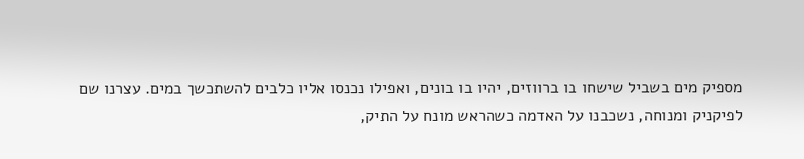מספיק מים בשביל שישחו בו ברווזים, יהיו בו בונים, ואפילו נכנסו אליו כלבים להשתכשך במים. עצרנו שם לפיקניק ומנוחה, נשכבנו על האדמה כשהראש מונח על התיק,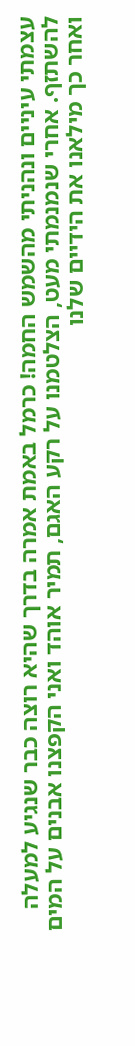עצמתי עיניים ונהניתי מהשמש החמה! כרמל באמת אמרה בדרך שהיא רוצה כבר שנגיע למעלה להשתזף. אחרי שנמנמתי מעט, הצלטמנו על רקע האגם, תמיר אוהד ואני הקפצנו אבנים על המים ואחר כך מילאנו את הידיים שלנו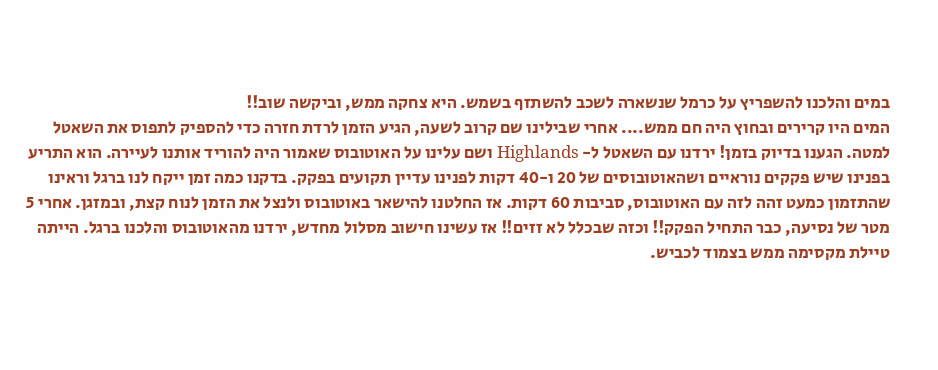במים והלכנו להשפריץ על כרמל שנשארה לשכב להשתזף בשמש. היא צחקה ממש, וביקשה שוב!!
המים היו קרירים ובחוץ היה חם ממש.... אחרי שבילינו שם קרוב לשעה, הגיע הזמן לרדת חזרה כדי להספיק לתפוס את השאטל למטה. הגענו בדיוק בזמן! ירדנו עם השאטל ל- Highlands ושם עלינו על האוטובוס שאמור היה להוריד אותנו לעיירה. הוא התריע בפנינו שיש פקקים נוראיים ושהאוטובוסים של 20 ו-40 דקות לפנינו עדיין תקועים בפקק. בדקנו כמה זמן ייקח לנו ברגל וראינו שהתזמון כמעט זהה לזה עם האוטובוס, סביבות 60 דקות. אז החלטנו להישאר באוטובוס ולנצל את הזמן לנוח קצת, ובמזגן. אחרי 5 מטר של נסיעה, כבר התחיל הפקק!! וכזה שבכלל לא זזים!! אז עשינו חישוב מסלול מחדש, ירדנו מהאוטובוס והלכנו ברגל. הייתה טיילת מקסימה ממש בצמוד לכביש.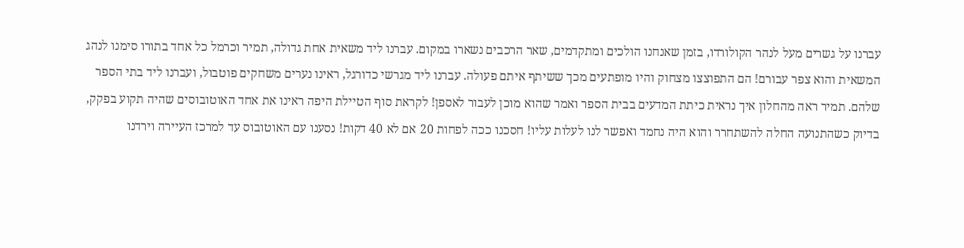עברנו על גשרים מעל לנהר הקולורדו, בזמן שאנחנו הולכים ומתקדמים, שאר הרכבים נשארו במקום. עברנו ליד משאית אחת גדולה, תמיר וכרמל כל אחד בתורו סימנו לנהג המשאית והוא צפר עבורם! הם התפוצצו מצחוק והיו מופתעים מכך ששיתף איתם פעולה. עברנו ליד מגרשי כדורגל, ראינו נערים משחקים פוטבול, ועברנו ליד בתי הספר שלהם. תמיר ראה מהחלון איך נראית כיתת המדעים בבית הספר ואמר שהוא מוכן לעבור לאספן! לקראת סוף הטיילת היפה ראינו את אחד האוטובוסים שהיה תקוע בפקק, בדיוק כשהתנועה החלה להשתחרר והוא היה נחמד ואפשר לנו לעלות עליו! חסכנו ככה לפחות 20 אם לא 40 דקות! נסענו עם האוטובוס עד למרכז העיירה וירדנו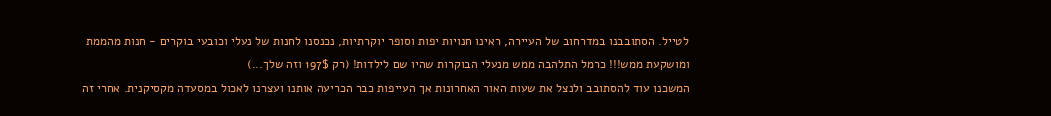לטייל. הסתובבנו במדרחוב של העיירה, ראינו חנויות יפות וסופר יוקרתיות, נכנסנו לחנות של נעלי וכובעי בוקרים - חנות מהממת ומושקעת ממש!!! כרמל התלהבה ממש מנעלי הבוקרות שהיו שם לילדות! (רק 197$ וזה שלך...)
המשכנו עוד להסתובב ולנצל את שעות האור האחרונות אך העייפות כבר הכריעה אותנו ועצרנו לאכול במסעדה מקסיקנית. אחרי זה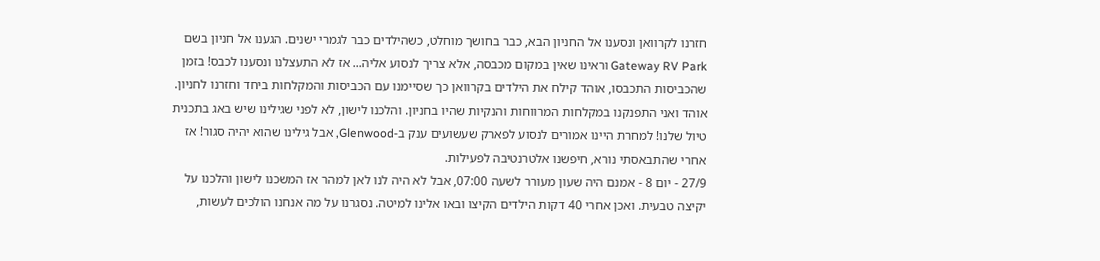חזרנו לקרוואן ונסענו אל החניון הבא, כבר בחושך מוחלט, כשהילדים כבר לגמרי ישנים. הגענו אל חניון בשם Gateway RV Park וראינו שאין במקום מכבסה, אלא צריך לנסוע אליה... אז לא התעצלנו ונסענו לכבס! בזמן שהכביסות התכבסו, אוהד קילח את הילדים בקרוואן כך שסיימנו עם הכביסות והמקלחות ביחד וחזרנו לחניון. אוהד ואני התפנקנו במקלחות המרווחות והנקיות שהיו בחניון. והלכנו לישון, לא לפני שגילינו שיש באג בתכנית טיול שלנו! למחרת היינו אמורים לנסוע לפארק שעשועים ענק ב-Glenwood, אבל גילינו שהוא יהיה סגור! אז אחרי שהתבאסתי נורא, חיפשנו אלטרנטיבה לפעילות.
27/9 - יום 8 - אמנם היה שעון מעורר לשעה 07:00, אבל לא היה לנו לאן למהר אז המשכנו לישון והלכנו על יקיצה טבעית. ואכן אחרי 40 דקות הילדים הקיצו ובאו אלינו למיטה. נסגרנו על מה אנחנו הולכים לעשות,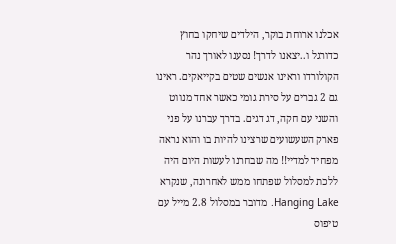אכלנו ארוחת בוקר, הילדים שיחקו בחוץ כדורגל ו..יצאנו לדרך! נסענו לאורך נהר הקולורדו וראינו אנשים שטים בקייאקים. ראינו גם 2 גברים על סירת גומי כאשר אחד מנווט והשני עם חקה, דג דגים. בדרך עברנו על פני פארק השעשועים שרצינו להיות בו והוא נראה מפחיד למדיי!! מה שבחרנו לעשות היום היה ללכת למסלול שפתחו ממש לאחרונה, שנקרא Hanging Lake. מדובר במסלול 2.8 מייל עם טיפוס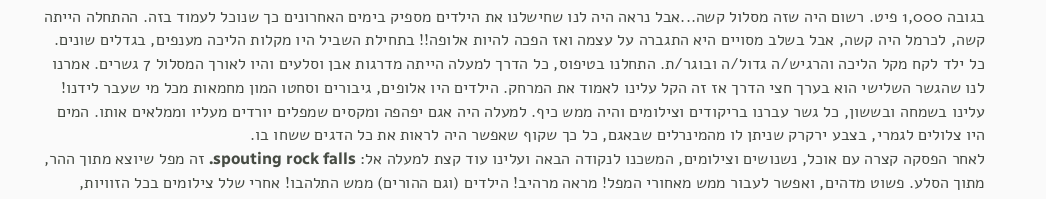בגובה 1,000 פיט. רשום היה שזה מסלול קשה...אבל נראה היה לנו שחישלנו את הילדים מספיק בימים האחרונים כך שנוכל לעמוד בזה. ההתחלה הייתה קשה, לכרמל היה קשה, אבל בשלב מסויים היא התגברה על עצמה ואז הפכה להיות אלופה!! בתחילת השביל היו מקלות הליכה מענפים, בגדלים שונים. כל ילד לקח מקל הליכה והרגיש/ה גדול/ה ובוגר/ת. התחלנו בטיפוס, כל הדרך למעלה הייתה מדרגות אבן וסלעים והיו לאורך המסלול 7 גשרים. אמרנו לנו שהגשר השלישי הוא בערך חצי הדרך אז זה הקל עלינו לאמוד את המרחק. הילדים היו אלופים, גיבורים וסחטו המון מחמאות מכל מי שעבר לידנו! עלינו בשמחה ובששון, כל גשר עברנו בריקודים וצילומים והיה ממש כיף. למעלה היה אגם יפהפה ומקסים שמפלים יורדים מעליו וממלאים אותו. המים היו צלולים לגמרי, בצבע ירקרק שניתן לו מהמינרלים שבאגם, כל כך שקוף שאפשר היה לראות את כל הדגים ששחו בו.
לאחר הפסקה קצרה עם אוכל, נשנושים וצילומים, המשכנו לנקודה הבאה ועלינו עוד קצת למעלה אל: spouting rock falls. זה מפל שיוצא מתוך ההר, מתוך הסלע. פשוט מדהים, ואפשר לעבור ממש מאחורי המפל! מראה מרהיב! הילדים (וגם ההורים) ממש התלהבו! אחרי שלל צילומים בכל הזוויות,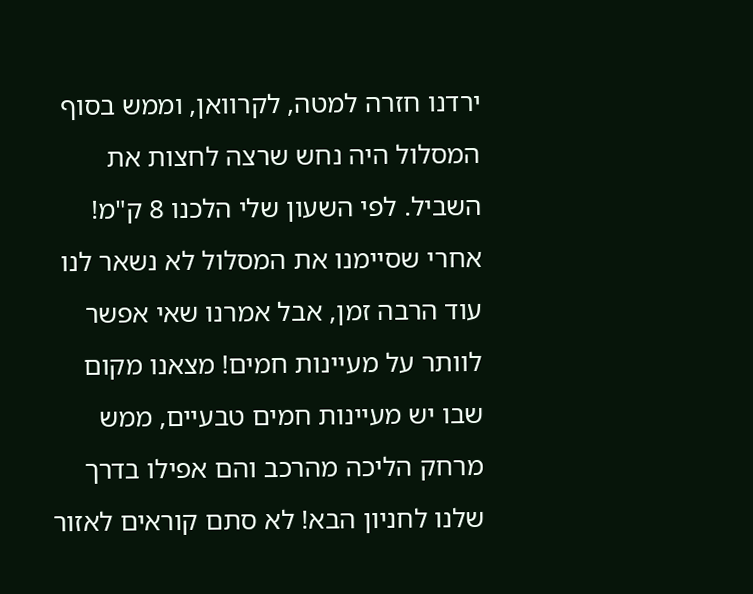ירדנו חזרה למטה, לקרוואן, וממש בסוף המסלול היה נחש שרצה לחצות את השביל. לפי השעון שלי הלכנו 8 ק"מ! אחרי שסיימנו את המסלול לא נשאר לנו עוד הרבה זמן, אבל אמרנו שאי אפשר לוותר על מעיינות חמים! מצאנו מקום שבו יש מעיינות חמים טבעיים, ממש מרחק הליכה מהרכב והם אפילו בדרך שלנו לחניון הבא! לא סתם קוראים לאזור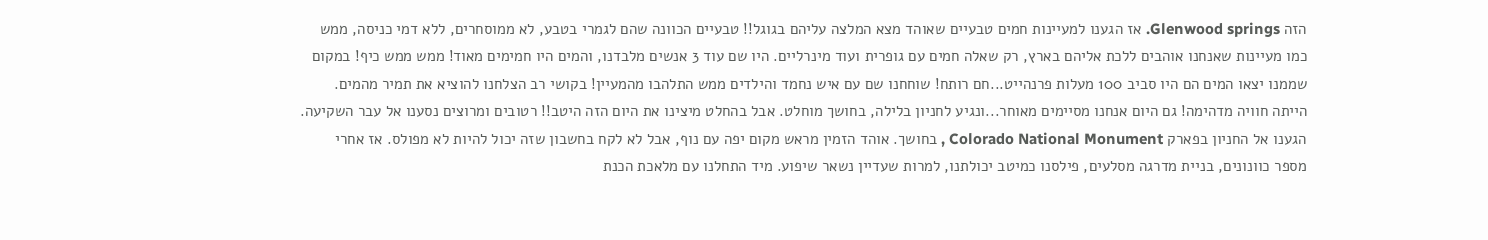הזה Glenwood springs. אז הגענו למעיינות חמים טבעיים שאוהד מצא המלצה עליהם בגוגל!! טבעיים הכוונה שהם לגמרי בטבע, לא ממוסחרים, ללא דמי כניסה, ממש כמו מעיינות שאנחנו אוהבים ללכת אליהם בארץ, רק שאלה חמים עם גופרית ועוד מינרליים. היו שם עוד 3 אנשים מלבדנו, והמים היו חמימים מאוד! ממש ממש כיף! במקום שממנו יצאו המים הם היו סביב 100 מעלות פרנהייט...חם רותח! שוחחנו שם עם איש נחמד והילדים ממש התלהבו מהמעיין! בקושי רב הצלחנו להוציא את תמיר מהמים. הייתה חוויה מדהימה! גם היום אנחנו מסיימים מאוחר...ונגיע לחניון בלילה, בחושך מוחלט. אבל בהחלט מיצינו את היום הזה היטב!! רטובים ומרוצים נסענו אל עבר השקיעה. הגענו אל החניון בפארק Colorado National Monument , בחושך. אוהד הזמין מראש מקום יפה עם נוף, אבל לא לקח בחשבון שזה יכול להיות לא מפולס. אז אחרי מספר כוונונים, בניית מדרגה מסלעים, פילסנו כמיטב יכולתנו, למרות שעדיין נשאר שיפוע. מיד התחלנו עם מלאכת הכנת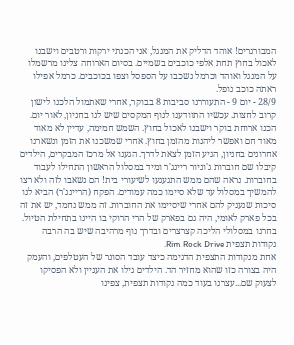המבורגרים! אוהד הדליק את המנגל, אני הכנתי ירקות ורטבים וישבנו לאכול בחוץ תחת אלפי כוכבים בשמיים. בסיום הארוחה צלינו מרשמלו על המנגל ואוהד וכרמל נשכבו על הספסל וצפו בכוכבים. כרמל אפילו ראתה כוכב נופל.
28/9 - יום 9 - התעוררנו סביבות 8 בבוקר, אחרי שאתמול הלכנו לישון קרוב לחצות. עכשיו התוודענו לנוף המקסים שיש לנו בחניון, לאור יום. הכנו ארוחת בוקר וישבנו לאכול בחוץ. השמש חמימה, עדיין לא מאוד מאוד חם ואפשר ליהנות מהזמן בחוץ. אחרי שמשכנו את הזמן ונשארנו אחרונים בחניון, הגיע הזמן לצאת לדרך. הגענו אל מרכז המבקרים, הילדים קיבלו שם חוברות ג'וניור ריינג'ר ומיד במסלול הראשון התחילו לעבוד בחוברות. נראה שהם ממש התגעגעו לשיעורי בית! הם נשאבו לזה ולא רצו להמשיך במסלול עד שלא סיימו כמה עמודים. הפקח (הריינג'ר) הביא לנו סיכות שנעניק להם אחרי שיסיימו את החוברות. זה ממש נחמד, יש את זה בכל פארק לאומי, היה גם בפארק של הרי הרוקי בו היינו בתחילת הטיול. בחרנו במסלולי הליכה קצרצרים ובדרך נוף מרהיבה שיש בה הרבה נקודות תצפית Rim Rock Drive.
אחת מנקודות התצפית הדגימה כיצד עובד הסונר של העטלפים, והעמק היה בצורה כזו שהוא מחזיר הד. הילדים גילו את העניין ולא הפסיקו לצעוק שם...עצרנו בעוד כמה נקודות תצפית, צפינו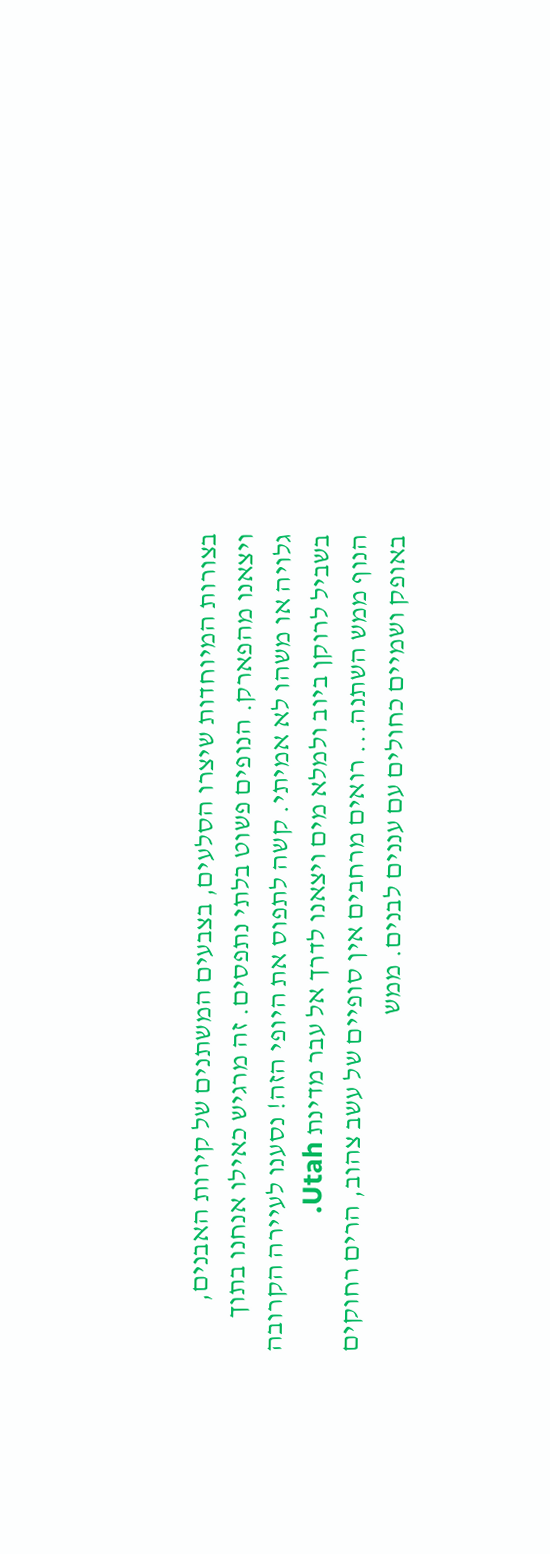בצורות המיוחדות שיצרו הסלעים, בצבעים המשתנים של קירות האבנים, ויצאנו מהפארק. הנופים פשוט בלתי נתפסים. זה מרגיש כאילו אנחנו בתוך גלויה או משהו לא אמיתי. קשה לתפוס את היופי הזה! נסענו לעיירה הקרובה בשביל לרוקן ביוב ולמלא מים ויצאנו לדרך אל עבר מדינת Utah.
הנוף ממש השתנה... רואים מרחבים אין סופיים של עשב צהוב, הרים רחוקים באופק ושמיים כחולים עם עננים לבנים. ממש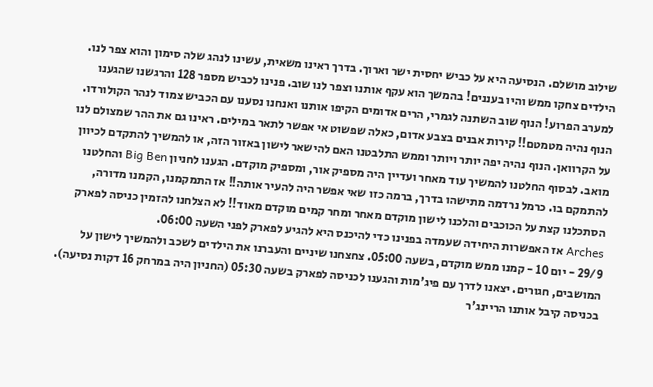שילוב מושלם. הנסיעה היא על כביש יחסית ישר וארוך. בדרך ראינו משאית, עשינו לנהג שלה סימון והוא צפר לנו. הילדים צחקו ממש והיו בעננים! בהמשך הוא עקף אותנו וצפר לנו שוב. פנינו לכביש מספר 128 והרגשנו שהגענו למערב הפרוע! הנוף שוב השתנה לגמרי, הרים אדומים הקיפו אותנו ואנחנו נסענו עם הכביש צמוד לנהר הקולורדו. הנוף נהיה מטמטם!! קירות אבנים בצבע אדום, כאלה שפשוט אי אפשר לתאר במילים. ראינו גם את ההר שמצולם לנו על הקרוואן. הנוף נהיה יפה יותר ויותר וממש התלבטנו האם להישאר לישון באזור הזה, או להמשיך להתקדם לכיוון מואב. לבסוף החלטנו להמשיך עוד מאחר ועדיין היה מספיק אור, ומספיק מוקדם. הגענו לחניון Big Ben והחלטנו להתמקם בו. כרמל נרדמה מתישהו בדרך, ברמה כזו שאי אפשר היה להעיר אותה!! אז התמקמנו, הקמנו מדורה, הסתכלנו קצת על הכוכבים והלכנו לישון מוקדם מאחר ומחר קמים מוקדם מאוד!! לא הצלחנו להזמין כניסה לפארק Arches אז האפשרות היחידה שעמדה בפנינו כדי להיכנס היא להגיע לפארק לפני השעה 06:00.
29/9 - יום 10 - קמנו ממש מוקדם, בשעה 05:00. צחצחנו שיניים והעברנו את הילדים לשכב ולהמשיך לישון על המושבים, חגורים. יצאנו לדרך עם פיג'מות והגענו לכניסה לפארק בשעה 05:30 (החניון היה במרחק 16 דקות נסיעה). בכניסה קיבל אותנו הריינג'ר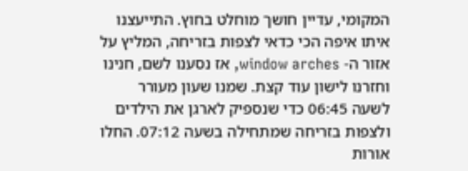המקומי, עדיין חושך מוחלט בחוץ. התייעצנו איתו איפה הכי כדאי לצפות בזריחה, המליץ על אזור ה- window arches, אז נסענו לשם, חנינו וחזרנו לישון עוד קצת. שמנו שעון מעורר לשעה 06:45 כדי שנספיק לארגן את הילדים ולצפות בזריחה שמתחילה בשעה 07:12. החלו אורות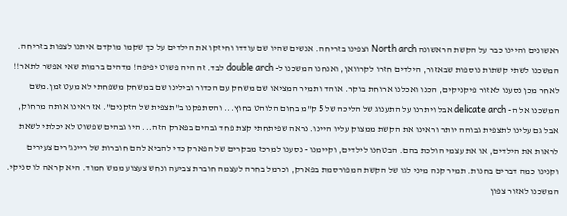ראשונים והיינו כבר על הקשת הראשונה North arch וצפינו בזריחה. אנשים שהיו שם עודדו וחיזקו את הילדים על כך שקמו מוקדם איתנו לצפות בזריחה. המשכנו לשתי קשתות נוספות שבאזור, הילדים חזרו לקרוואן, ואנחנו המשכנו ל- double arch לבד. זה היה פשוט יפיפה! מדהים ברמות שאי אפשר לתאר!!
לאחר מכן נסענו לאזור פיקניקים, הכנו ואכלנו ארוחת בוקר. אוהד ותמיר המציאו שם משחק עם הכדור ובילינו שם במשחק משפחתי לא מעט זמן.משם המשכנו אל ה- delicate arch אבל ויתרנו על התענוג של הליכה של 5 ק"מ בחום הלוהט בחוץ... והסתפקנו ב"תצפית של הזקנים". אז ראינו אותה מרחוק, אבל גם עלינו לתצפית גבוהה יותר וראינו את הקשת ממצוק עליו היינו. נראה שפיתחתי קצת פחד גבהים בפארק הזה... היו גבהים שפשוט לא יכלתי לשאת לראות את הילדים, או את עצמי הולכת בהם. הבטחנו לילדים, וקיימנו - נסענו למרכז מבקרים של הפארק כדי להביא להם חוברות של ריינג'רים צעירים וקנינו כמה דברים בחנות. תמיר קנה מיני לגו של הקשת המפורסמת בפארק, וכרמל בחרה לעצמה חוברת צביעה ונחש צעצוע ממש חמוד. היא קראה לו סניקי. המשכנו לאזור צפון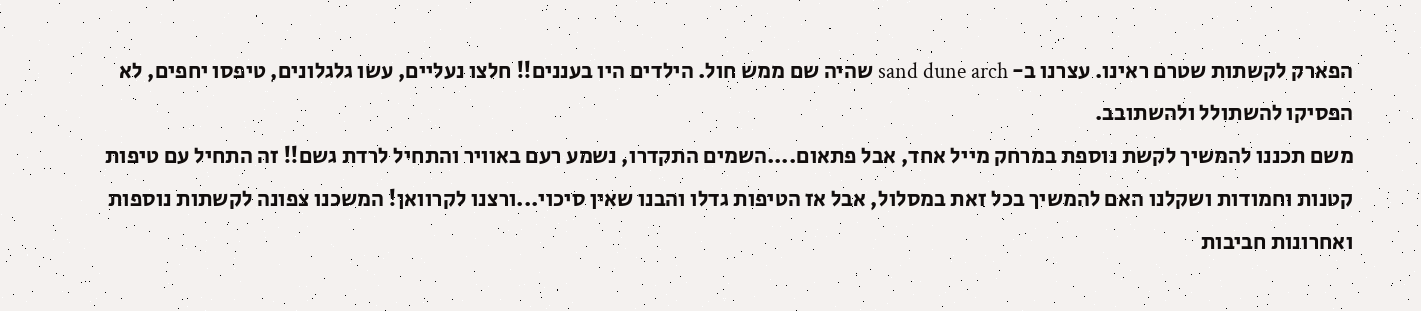הפארק לקשתות שטרם ראינו. עצרנו ב- sand dune arch שהיה שם ממש חול. הילדים היו בעננים!! חלצו נעליים, עשו גלגלונים, טיפסו יחפים, לא הפסיקו להשתולל ולהשתובב.
משם תכננו להמשיך לקשת נוספת במרחק מייל אחד, אבל פתאום....השמים התקדרו, נשמע רעם באוויר והתחיל לרדת גשם!! זה התחיל עם טיפות קטנות וחמודות ושקלנו האם להמשיך בכל זאת במסלול, אבל אז הטיפות גדלו והבנו שאין סיכוי...ורצנו לקרוואן! המשכנו צפונה לקשתות נוספות ואחרונות חביבות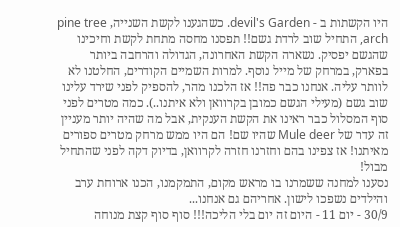היו הקשתות ב - devil's Garden. כשהגענו לקשת השנייה, pine tree arch, התחיל שוב לרדת גשם!! תפסנו מחסה מתחת לקשת וחיכינו שהגשם יפסיק. נשארה הקשת האחרונה, הגדולה והרחבה ביותר בפארק, במרחק של מייל נוסף. למרות השמיים הקודרים, החלטנו לא לוותר עליה. אנחנו כבר פה!! אז הלכנו מהר, להספיק לפני שירד עלינו שוב גשם (מעילי הגשם כמובן בקרוואן ולא איתנו..). כמה מטרים לפני סוף המסלול כבר ראינו את הקשת הענקית, אבל מה שהיה יותר מעניין זה עדר של Mule deer שהיו שם! הם היו ממש מרחק מטרים ספורים מאיתנו! אז צפינו בהם וחזרנו חזרה לקרוואן, בדיוק דקה לפני שהתחיל מבול!
נסענו למחנה ששמרנו בו מראש מקום, התמקמנו, הכנו ארוחת ערב והילדים נשפכו לישון. אחריהם גם אנחנו...
30/9 - יום 11 - היום זה יום בלי הליכה!!! סוף סוף קצת מנוחה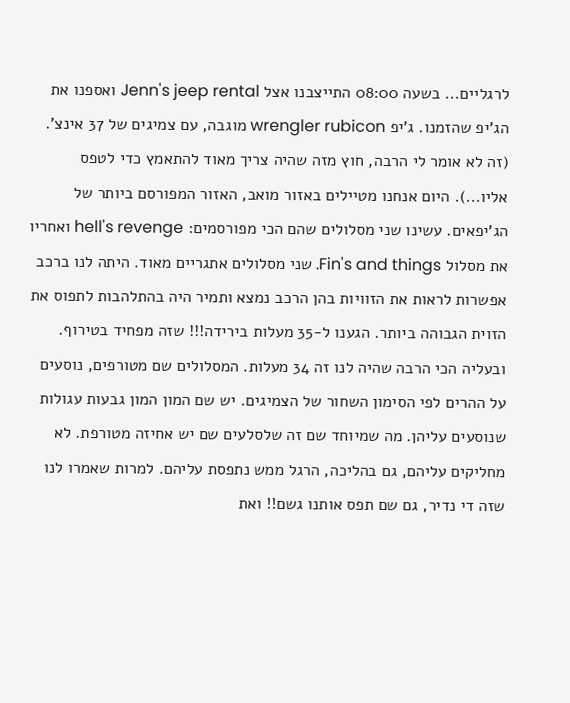לרגליים... בשעה 08:00 התייצבנו אצל Jenn's jeep rental ואספנו את הג'יפ שהזמנו. ג'יפ wrengler rubicon מוגבה, עם צמיגים של 37 אינצ'. (זה לא אומר לי הרבה, חוץ מזה שהיה צריך מאוד להתאמץ כדי לטפס אליו...). היום אנחנו מטיילים באזור מואב, האזור המפורסם ביותר של הג'יפאים. עשינו שני מסלולים שהם הכי מפורסמים: hell's revenge ואחריו את מסלול Fin's and things. שני מסלולים אתגריים מאוד. היתה לנו ברכב אפשרות לראות את הזוויות בהן הרכב נמצא ותמיר היה בהתלהבות לתפוס את הזוית הגבוהה ביותר. הגענו ל-35 מעלות בירידה!!! שזה מפחיד בטירוף. ובעליה הכי הרבה שהיה לנו זה 34 מעלות. המסלולים שם מטורפים, נוסעים על ההרים לפי הסימון השחור של הצמיגים. יש שם המון המון גבעות עגולות שנוסעים עליהן. מה שמיוחד שם זה שלסלעים שם יש אחיזה מטורפת. לא מחליקים עליהם, גם בהליכה, הרגל ממש נתפסת עליהם. למרות שאמרו לנו שזה די נדיר, גם שם תפס אותנו גשם!! ואת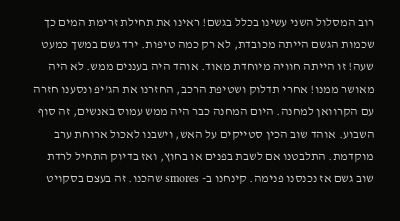רוב המסלול השני עשינו בכלל בגשם! ראינו את תחילת זרימת המים כך שכמות הגשם הייתה מכובדת, לא רק כמה טיפות. ירד גשם במשך כמעט שעה! זו הייתה חוויה מיוחדת מאוד. אוהד היה בעננים ממש. לא היה מאושר ממנו! אחרי תדלוק ושטיפת הרכב, החזרנו את הג'יפ ונסענו חזרה עם הקרוואן למחנה. היום המחנה כבר היה ממש עמוס באנשים, זה סוף השבוע. אוהד שוב הכין סטייקים על האש, וישבנו לאכול ארוחת ערב מוקדמת. התלבטנו אם לשבת בפנים או בחוץ, ואז בדיוק התחיל לרדת שוב גשם אז נכנסנו פנימה. קינחנו ב- smores שהכנו. זה בעצם בסקויט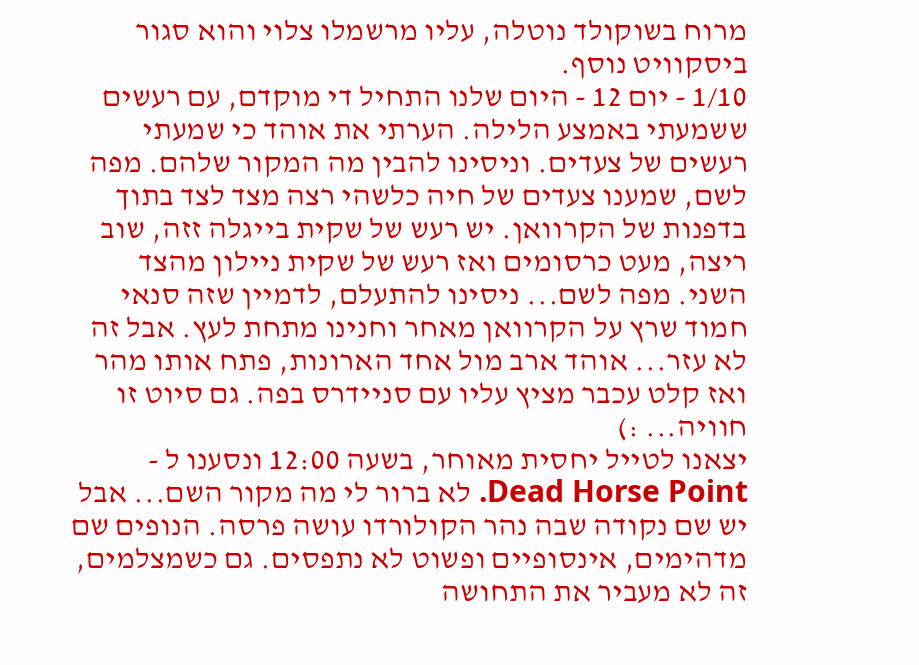מרוח בשוקולד נוטלה, עליו מרשמלו צלוי והוא סגור ביסקוויט נוסף.
1/10 - יום 12 - היום שלנו התחיל די מוקדם, עם רעשים ששמעתי באמצע הלילה. הערתי את אוהד כי שמעתי רעשים של צעדים. וניסינו להבין מה המקור שלהם. מפה לשם, שמענו צעדים של חיה כלשהי רצה מצד לצד בתוך בדפנות של הקרוואן. יש רעש של שקית בייגלה זזה, שוב ריצה, מעט כרסומים ואז רעש של שקית ניילון מהצד השני. מפה לשם... ניסינו להתעלם, לדמיין שזה סנאי חמוד שרץ על הקרוואן מאחר וחנינו מתחת לעץ. אבל זה לא עזר... אוהד ארב מול אחד הארונות, פתח אותו מהר ואז קלט עכבר מציץ עליו עם סניידרס בפה. גם סיוט זו חוויה... :)
יצאנו לטייל יחסית מאוחר, בשעה 12:00 ונסענו ל - Dead Horse Point. לא ברור לי מה מקור השם... אבל יש שם נקודה שבה נהר הקולורדו עושה פרסה. הנופים שם מדהימים, אינסופיים ופשוט לא נתפסים. גם כשמצלמים, זה לא מעביר את התחושה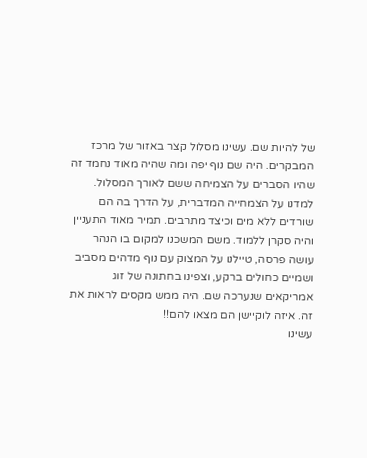של להיות שם. עשינו מסלול קצר באזור של מרכז המבקרים. היה שם נוף יפה ומה שהיה מאוד נחמד זה שהיו הסברים על הצמיחה ששם לאורך המסלול. למדנו על הצמחייה המדברית, על הדרך בה הם שורדים ללא מים וכיצד מתרבים. תמיר מאוד התעניין והיה סקרן ללמוד. משם המשכנו למקום בו הנהר עושה פרסה, טיילנו על המצוק עם נוף מדהים מסביב ושמיים כחולים ברקע, וצפינו בחתונה של זוג אמריקאים שנערכה שם. היה ממש מקסים לראות את זה. איזה לוקיישן הם מצאו להם!!
עשינו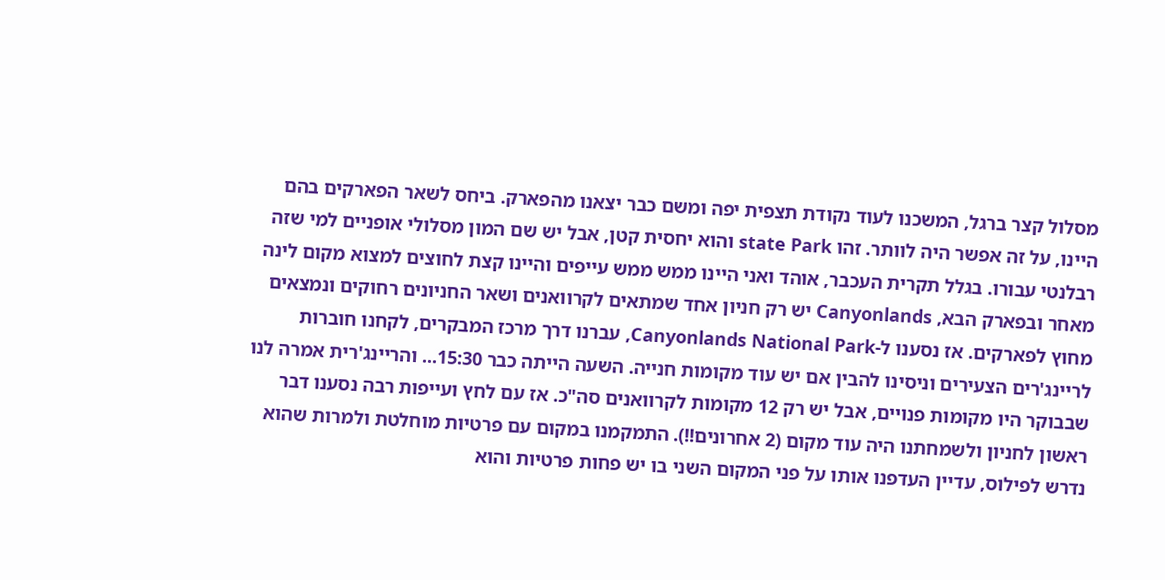מסלול קצר ברגל, המשכנו לעוד נקודת תצפית יפה ומשם כבר יצאנו מהפארק. ביחס לשאר הפארקים בהם היינו, על זה אפשר היה לוותר. זהו state Park והוא יחסית קטן, אבל יש שם המון מסלולי אופניים למי שזה רבלנטי עבורו. בגלל תקרית העכבר, אוהד ואני היינו ממש ממש עייפים והיינו קצת לחוצים למצוא מקום לינה מאחר ובפארק הבא, Canyonlands יש רק חניון אחד שמתאים לקרוואנים ושאר החניונים רחוקים ונמצאים מחוץ לפארקים. אז נסענו ל-Canyonlands National Park, עברנו דרך מרכז המבקרים, לקחנו חוברות לריינג'רים הצעירים וניסינו להבין אם יש עוד מקומות חנייה. השעה הייתה כבר 15:30... והריינג'רית אמרה לנו שבבוקר היו מקומות פנויים, אבל יש רק 12 מקומות לקרוואנים סה"כ. אז עם לחץ ועייפות רבה נסענו דבר ראשון לחניון ולשמחתנו היה עוד מקום (2 אחרונים!!). התמקמנו במקום עם פרטיות מוחלטת ולמרות שהוא נדרש לפילוס, עדיין העדפנו אותו על פני המקום השני בו יש פחות פרטיות והוא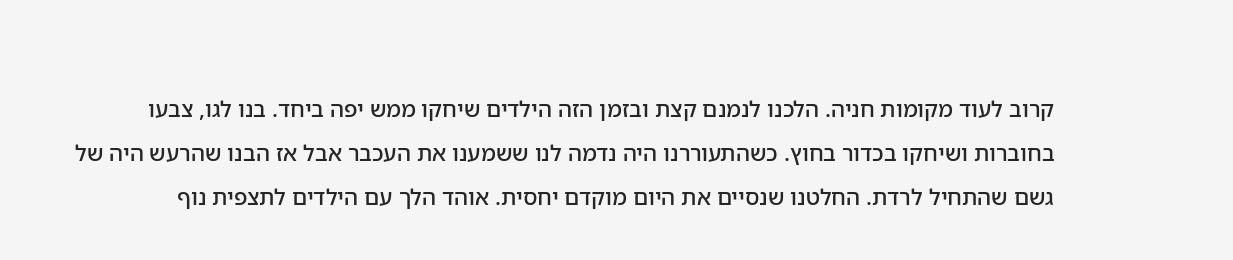קרוב לעוד מקומות חניה. הלכנו לנמנם קצת ובזמן הזה הילדים שיחקו ממש יפה ביחד. בנו לגו, צבעו בחוברות ושיחקו בכדור בחוץ. כשהתעוררנו היה נדמה לנו ששמענו את העכבר אבל אז הבנו שהרעש היה של גשם שהתחיל לרדת. החלטנו שנסיים את היום מוקדם יחסית. אוהד הלך עם הילדים לתצפית נוף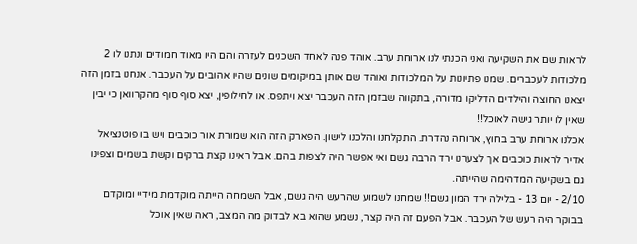לראות שם את השקיעה ואני הכנתי לנו ארוחת ערב. אוהד פנה לאחד השכנים לעזרה והם היו מאוד חמודים ונתנו לו 2 מלכודות לעכברים. שמנו פתיונות על המלכודות ואוהד שם אותן במיקומים שונים שהיו אהובים על העכבר. אנחנו בזמן הזה יצאנו החוצה והילדים הדליקו מדורה, בתקווה שבזמן הזה העכבר יצא ויתפס. או לחילופין, יצא סוף סוף מהקרוואן כי יבין שאין לו יותר גישה לאוכל!!
אכלנו ארוחת ערב בחוץ, ארוחה נהדרת. התקלחנו והלכנו לישון. הפארק הזה הוא שמורת אור כוכבים ויש בו פוטנציאל אדיר לראות כוכבים אך לצערנו ירד הרבה גשם ואי אפשר היה לצפות בהם. אבל ראינו קצת ברקים וקשת בשמים וצפינו גם בשקיעה המדהימה שהייתה.
2/10 - יום 13 - בלילה ירד המון גשם!! שמחנו לשמוע שהרעש היה גשם, אבל השמחה הייתה מוקדמת מידיי ומוקדם בבוקר היה רעש של העכבר. אבל הפעם זה היה קצר, נשמע שהוא בא לבדוק מה המצב, ראה שאין אוכל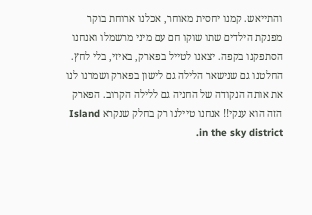והתייאש. קמנו יחסית מאוחר, אכלנו ארוחת בוקר מפנקת הילדים שתו שוקו חם עם מיני מרשמלו ואנחנו הסתפקנו בקפה. יצאנו לטייל בפארק, באיזי, בלי לחץ. החלטנו גם שנישאר הלילה גם לישון בפארק ושמרנו לנו את אותה הנקודה של החניה גם ללילה הקרוב. הפארק הזה הוא ענקי!! אנחנו טיילנו רק בחלק שנקרא Island in the sky district.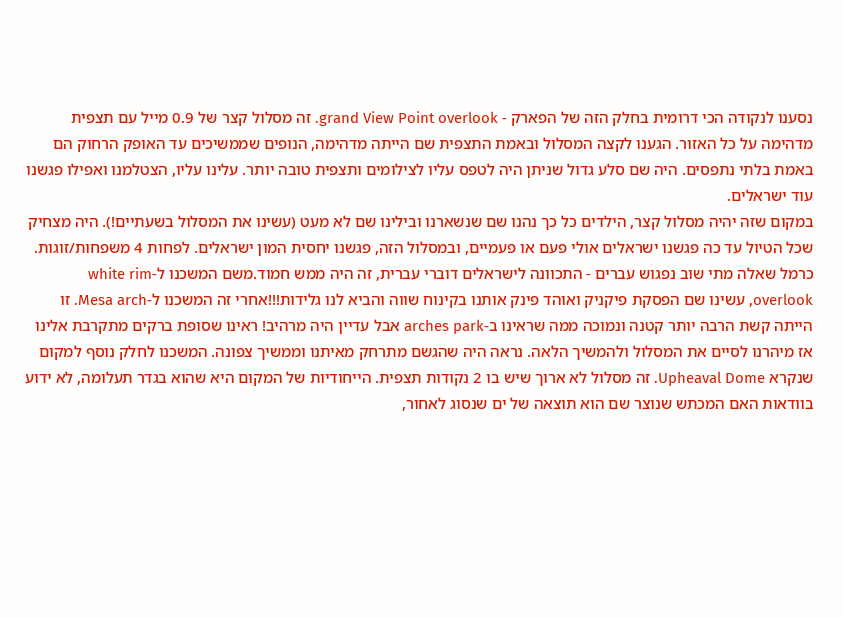נסענו לנקודה הכי דרומית בחלק הזה של הפארק - grand View Point overlook. זה מסלול קצר של 0.9 מייל עם תצפית מדהימה על כל האזור. הגענו לקצה המסלול ובאמת התצפית שם הייתה מדהימה, הנופים שממשיכים עד האופק הרחוק הם באמת בלתי נתפסים. היה שם סלע גדול שניתן היה לטפס עליו לצילומים ותצפית טובה יותר. עלינו עליו, הצטלמנו ואפילו פגשנו עוד ישראלים.
במקום שזה יהיה מסלול קצר, הילדים כל כך נהנו שם שנשארנו ובילינו שם לא מעט (עשינו את המסלול בשעתיים!). היה מצחיק שכל הטיול עד כה פגשנו ישראלים אולי פעם או פעמיים, ובמסלול הזה, פגשנו יחסית המון ישראלים. לפחות 4 משפחות/זוגות. כרמל שאלה מתי שוב נפגוש עברים - התכוונה לישראלים דוברי עברית, זה היה ממש חמוד.משם המשכנו ל-white rim overlook, עשינו שם הפסקת פיקניק ואוהד פינק אותנו בקינוח שווה והביא לנו גלידות!!!אחרי זה המשכנו ל-Mesa arch. זו הייתה קשת הרבה יותר קטנה ונמוכה ממה שראינו ב-arches park אבל עדיין היה מרהיב! ראינו שסופת ברקים מתקרבת אלינו אז מיהרנו לסיים את המסלול ולהמשיך הלאה. נראה היה שהגשם מתרחק מאיתנו וממשיך צפונה. המשכנו לחלק נוסף למקום שנקרא Upheaval Dome. זה מסלול לא ארוך שיש בו 2 נקודות תצפית. הייחודיות של המקום היא שהוא בגדר תעלומה, לא ידוע בוודאות האם המכתש שנוצר שם הוא תוצאה של ים שנסוג לאחור,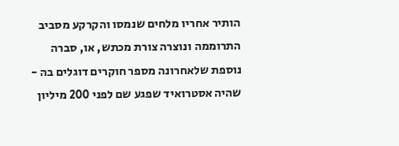הותיר אחריו מלחים שנמסו והקרקע מסביב התרוממה ונוצרה צורת מכתש, או, סברה נוספת שלאחרונה מספר חוקרים דוגלים בה - שהיה אסטרואיד שפגע שם לפני 200 מיליון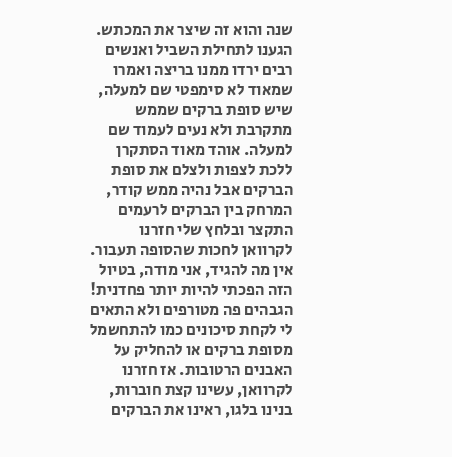שנה והוא זה שיצר את המכתש. הגענו לתחילת השביל ואנשים רבים ירדו ממנו בריצה ואמרו שמאוד לא סימפטי שם למעלה, שיש סופת ברקים שממש מתקרבת ולא נעים לעמוד שם למעלה. אוהד מאוד הסתקרן ללכת לצפות ולצלם את סופת הברקים אבל נהיה ממש קודר, המרחק בין הברקים לרעמים התקצר ובלחץ שלי חזרנו לקרוואן לחכות שהסופה תעבור. אין מה להגיד, אני מודה, בטיול הזה הפכתי להיות יותר פחדנית! הגבהים פה מטורפים ולא התאים לי לקחת סיכונים כמו להתחשמל מסופת ברקים או להחליק על האבנים הרטובות. אז חזרנו לקרוואן, עשינו קצת חוברות, בנינו בלגו, ראינו את הברקים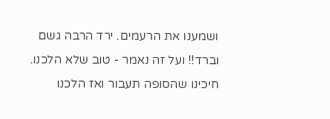ושמענו את הרעמים. ירד הרבה גשם וברד!! ועל זה נאמר - טוב שלא הלכנו. חיכינו שהסופה תעבור ואז הלכנו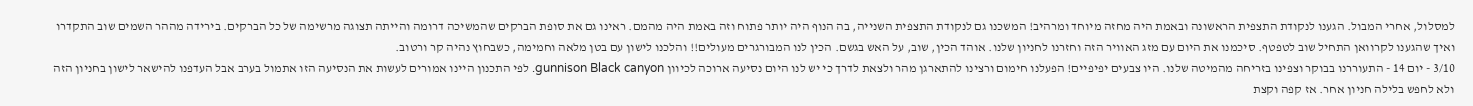למסלול, אחרי המבול. הגענו לנקודת התצפית הראשונה ובאמת היה מחזה מיוחד ומרהיב! המשכנו גם לנקודת התצפית השנייה, בה הנוף היה יותר פתוח וזה באמת היה מהמם. ראינו גם את סופת הברקים שהמשיכה דרומה והייתה תצוגה מרשימה של כל הברקים. בירידה מההר השמים שוב התקדרו ואיך שהגענו לקרוואן התחיל שוב לטפטף. סיכמנו את היום עם מזג האוויר הזה וחזרנו לחניון שלנו. אוהד הכין, שוב, על האש בגשם. הכין לנו המבורגרים מעולים!! והלכנו לישון עם בטן מלאה וחמימה, כשבחוץ נהיה קר ורטוב.
3/10 - יום 14 - התעוררנו בבוקר וצפינו בזריחה מהמיטה שלנו. היו צבעים יפיפיים! הפעלנו חימום ורצינו להתארגן מהר ולצאת לדרך כי יש לנו היום נסיעה ארוכה לכיוון gunnison Black canyon. לפי התכנון היינו אמורים לעשות את הנסיעה הזו אתמול בערב אבל העדפנו להישאר לישון בחניון הזה ולא לחפש בלילה חניון אחר. אז קפה וקצת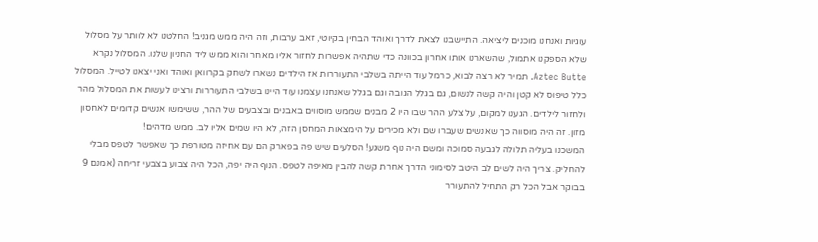עוגיות ואנחנו מוכנים ליציאה. התיישבנו לצאת לדרך ואוהד הבחין בקיוטי, זאב ערבות, וזה היה ממש מגניב! החלטנו לא לוותר על מסלול שלא הספקנו אתמול, שהשארנו אותו אחרון בכוונה כדי שתהיה אפשרות לחזור אליו מאחר והוא ממש ליד החניון שלנו. המסלול נקרא Aztec Butte. תמיר לא רצה לבוא, כרמל עוד הייתה בשלבי התעוררות אז הילדים נשארו לשחק בקרוואן ואוהד ואני יצאנו לטייל. המסלול כלל טיפוס לא קטן והיה קשה לנשום, גם בגלל הגובה וגם בגלל שאנחנו עצמנו עוד היינו בשלבי התעוררות ורצינו לעשות את המסלול מהר ולחזור לילדים. הגענו למקום, על צלע ההר שבו היו 2 מבנים שממש מוסווים באבנים ובצבעים של ההר, ששימשו אנשים קדומים לאחסון מזון. זה היה מוסווה כך שאנשים שעברו שם ולא מכירים על הימצאות המחסן הזה, לא היו שמים אליו לב. ממש מדהים!
המשכנו בעליה תלולה לגבעה סמוכה ומשם היה נוף משגע! הסלעים שיש פה בפארק הם עם אחיזה מטורפת כך שאפשר לטפס מבלי להחליק. צריך היה לשים לב היטב לסימוני הדרך אחרת קשה להבין מאיפה לטפס. הנוף היה יפה, הכל היה צבוע בצבעי זריחה (אמנם 9 בבוקר אבל הכל רק התחיל להתעורר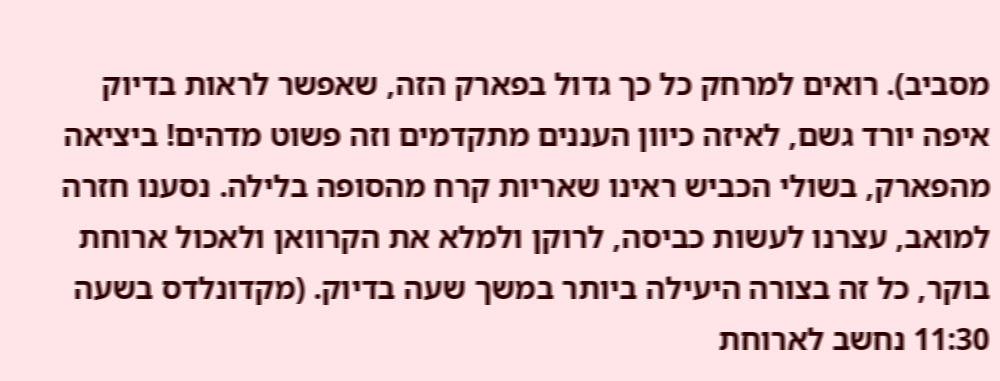מסביב). רואים למרחק כל כך גדול בפארק הזה, שאפשר לראות בדיוק איפה יורד גשם, לאיזה כיוון העננים מתקדמים וזה פשוט מדהים! ביציאה מהפארק, בשולי הכביש ראינו שאריות קרח מהסופה בלילה. נסענו חזרה למואב, עצרנו לעשות כביסה, לרוקן ולמלא את הקרוואן ולאכול ארוחת בוקר, כל זה בצורה היעילה ביותר במשך שעה בדיוק. (מקדונלדס בשעה 11:30 נחשב לארוחת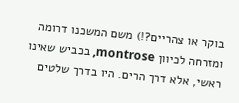בוקר או צהריים?!) משם המשכנו דרומה ומזרחה לכיוון montrose, בכביש שאינו ראשי, אלא דרך הרים. היו בדרך שלטים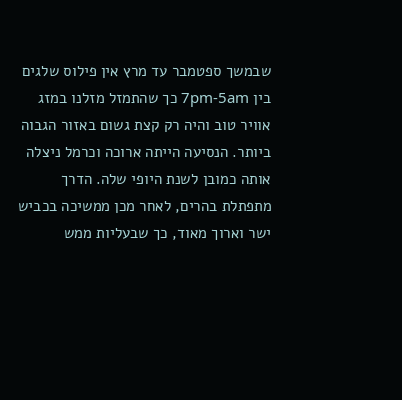שבמשך ספטמבר עד מרץ אין פילוס שלגים בין 7pm-5am כך שהתמזל מזלנו במזג אוויר טוב והיה רק קצת גשום באזור הגבוה ביותר. הנסיעה הייתה ארוכה וכרמל ניצלה אותה כמובן לשנת היופי שלה. הדרך מתפתלת בהרים, לאחר מכן ממשיכה בכביש ישר וארוך מאוד, כך שבעליות ממש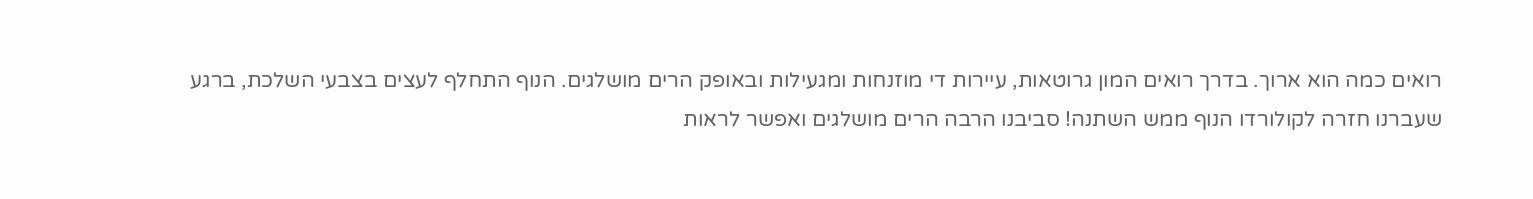רואים כמה הוא ארוך. בדרך רואים המון גרוטאות, עיירות די מוזנחות ומגעילות ובאופק הרים מושלגים. הנוף התחלף לעצים בצבעי השלכת, ברגע שעברנו חזרה לקולורדו הנוף ממש השתנה! סביבנו הרבה הרים מושלגים ואפשר לראות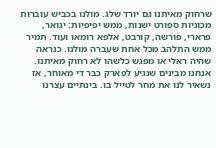שרחוק מאיתנו גם יורד שלג. מולנו בכביש עוברות מכוניות ספורט ישנות, ממש יפיפיות: יגואר, פרארי, פורשה, קורבט, אלפא רומאו ועוד. תמיר ממש התלהב מכל אחת שעברה מולנו. כנראה שהיה ראלי או מפגש כלשהו לא רחוק מאיתנו. אנחנו מבינים שנגיע לפארק כבר די מאוחר, אז נשאיר לנו את מחר לטייל בו. בינתיים עצרנו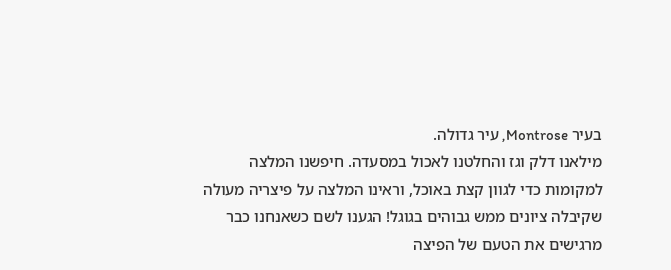בעיר Montrose, עיר גדולה.
מילאנו דלק וגז והחלטנו לאכול במסעדה. חיפשנו המלצה למקומות כדי לגוון קצת באוכל, וראינו המלצה על פיצריה מעולה שקיבלה ציונים ממש גבוהים בגוגל! הגענו לשם כשאנחנו כבר מרגישים את הטעם של הפיצה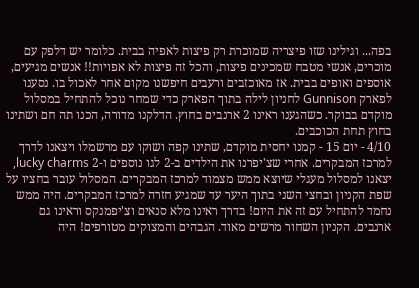בפה... וגילינו שזו פיצריה שמוכרת רק פיצות לאפיה בבית. כלומר יש דלפק עם מוכרים, אנשי מטבח שמכינים פיצות, והכל זה פיצות לא אפויות!! אנשים מגיעים, אוספים ואופים בבית. אז מאוכזבים ורעבים חיפשנו מקום אחר לאכול בו. נסענו לפארק Gunnison לחניון לילה בתוך הפארק כדי שמחר נוכל להתחיל במסלול מוקדם בבוקר. כשהגענו ראינו 2 ארנבים בחוץ. הדלקנו מדורה, הכנו תה חם ושתינו בחוץ תחת הכוכבים.
4/10 - יום 15 - קמנו יחסית מוקדם, שתינו קפה ושוקו עם מרשמלו ויצאנו לדרך למרכז המבקרים. אחרי שצ'יפרנו את הילדים ב-2 לגו נוספים ו-2 lucky charms, יצאנו למסלול מעגלי שיוצא ממש מצמוד למרכז המבקרים. המסלול עובר בחציו על שפת הקניון ובחצי השני בתוך היער עד שמגיע חזרה למרכז המבקרים. היה ממש נחמד להתחיל עם זה את היום! בדרך ראינו מלא סנאים וצ'יפמנקס וראינו גם ארנבים. הקניון השחור מרשים מאוד. הגבהים והמצוקים מטורפים! היה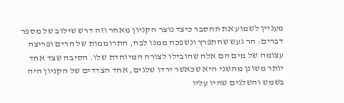מעניין לשמוע את ההסבר כיצד נוצר הקניון מאחר וזה דרש שילוב של מספר דברים: הר געש שהתפרץ ונשפכה ממנו לבה, התרוממות של הרים ופריצה עצומה של מים הם אלה שהובילו לצורה המיוחדת שלו. הסיבה שצד אחד יותר משונן מהשני היא שכאשר ירדו שלגים, אחד הצדדים של הקניון היה בשמש והשלגים שהיו עליו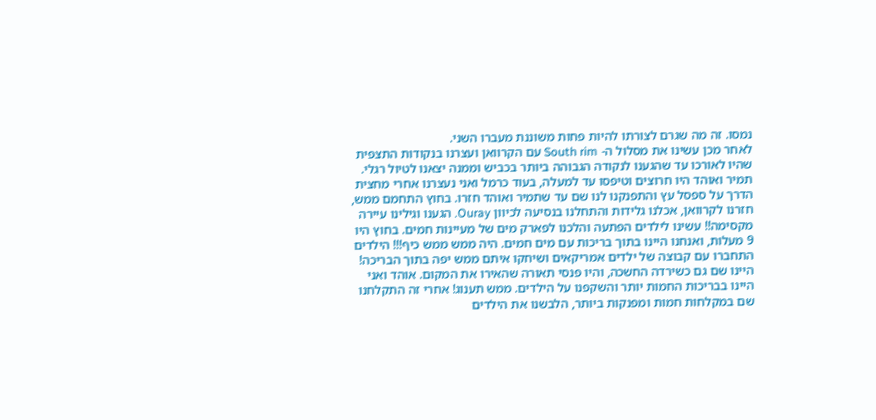נמסו. זה מה שגרם לצורתו להיות פחות משוננת מעברו השני.
לאחר מכן עשינו את מסלול ה- South rim עם הקרוואן ועצרנו בנקודות התצפית שהיו לאורכו עד שהגענו לנקודה הגבוהה ביותר בכביש וממנה יצאנו לטיול רגלי. תמיר ואוהד היו חרוצים וטיפסו עד למעלה, בעוד כרמל ואני נעצרנו אחרי מחצית הדרך על ספסל עץ והתפנקנו לנו שם עד שתמיר ואוהד חזרו. בחוץ התחמם ממש, חזרנו לקרוואן, אכלנו גלידות והתחלנו בנסיעה לכיוון Ouray. הגענו וגילינו עיירה מקסימה!! עשינו לילדים הפתעה והלכנו לפארק מים של מעיינות חמים. בחוץ היו 9 מעלות, ואנחנו היינו בתוך בריכות עם מים חמים. היה ממש ממש כיף!!! הילדים התחברו עם קבוצה של ילדים אמריקאים ושיחקו איתם ממש יפה בתוך הבריכה! היינו שם גם כשירדה החשכה, והיו פנסי תאורה שהאירו את המקום. אוהד ואני היינו בבריכות החמות יותר והשקפנו על הילדים. ממש תענוג! אחרי זה התקלחנו שם במקלחות חמות ומפנקות ביותר, הלבשנו את הילדים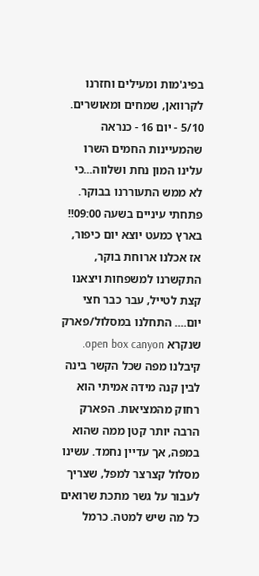בפיג'מות ומעילים וחזרנו לקרוואן, שמחים ומאושרים.
5/10 - יום 16 - כנראה שהמעיינות החמים השרו עלינו המון נחת ושלווה...כי לא ממש התעוררנו בבוקר. פתחתי עיניים בשעה 09:00!! בארץ כמעט יוצא יום כיפור, אז אכלנו ארוחת בוקר, התקשרנו למשפחות ויצאנו קצת לטייל, עבר כבר חצי יום.... התחלנו במסלול/פארק שנקרא open box canyon. קיבלנו מפה שכל הקשר בינה לבין קנה מידה אמיתי הוא רחוק מהמציאות. הפארק הרבה יותר קטן ממה שהוא במפה, אך עדיין נחמד. עשינו מסלול קצרצר למפל, שצריך לעבור על גשר מתכת שרואים כל מה שיש למטה. כרמל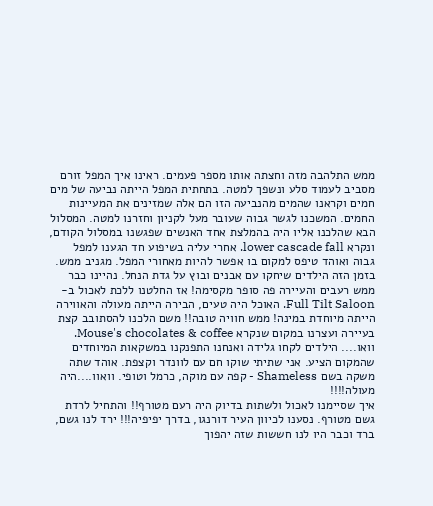ממש התלהבה מזה וחצתה אותו מספר פעמים. ראינו איך המפל זורם מסביב לעמוד סלע ונשפך למטה. בתחתית המפל הייתה נביעה של מים חמים וקראנו שהמים מהנביעה הזו הם אלה שמזינים את המעיינות החמים. המשכנו לגשר גבוה שעובר מעל לקניון וחזרנו למטה. המסלול הבא שהלכנו אליו היה בהמלצת אחד האנשים שפגשנו במסלול הקודם, ונקרא lower cascade fall. אחרי עליה בשיפוע חד הגענו למפל גבוה ואוהד טיפס למקום בו אפשר להיות מאחורי המפל. מגניב ממש. בזמן הזה הילדים שיחקו עם אבנים ובוץ על גדת הנחל. נהיינו כבר ממש רעבים והעיירה פה סופר מקסימה! אז החלטנו ללכת לאכול ב- Full Tilt Saloon. האוכל היה טעים, הבירה הייתה מעולה והאווירה הייתה מיוחדת במינה! ממש חוויה טובה!! משם הלכנו להסתובב קצת בעיירה ועצרנו במקום שנקרא Mouse's chocolates & coffee. וואו.... הילדים לקחו גלידה ואנחנו התפנקנו במשקאות המיוחדים שהמקום הציע. אני שתיתי שוקו חם עם לוונדר וקצפת. אוהד שתה משקה בשם Shameless - קפה עם מוקה, כרמל וטופי. וואוו....היה מעולה!!!!
איך שסיימנו לאכול ולשתות בדיוק היה רעם מטורף!! והתחיל לרדת גשם מטורף. נסענו לכיוון העיר דורנגו, בדרך יפיפיה!!! ירד לנו גשם, ברד וכבר היו לנו חששות שזה יהפוך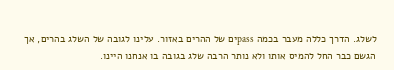לשלג. הדרך כללה מעבר בכמה passים של ההרים באזור. עלינו לגובה של השלג בהרים, אך הגשם כבר החל להמיס אותו ולא נותר הרבה שלג בגובה בו אנחנו היינו.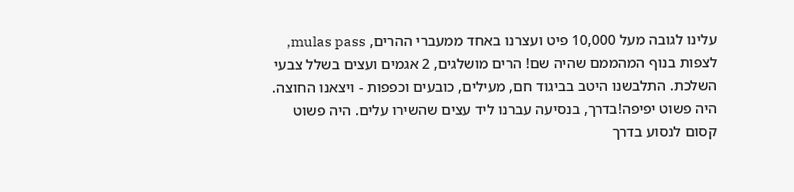עלינו לגובה מעל 10,000 פיט ועצרנו באחד ממעברי ההרים, mulas pass, לצפות בנוף המהממם שהיה שם! הרים מושלגים, 2 אגמים ועצים בשלל צבעי השלכת. התלבשנו היטב בביגוד חם, מעילים, כובעים וכפפות - ויצאנו החוצה. היה פשוט יפיפה!בדרך, בנסיעה עברנו ליד עצים שהשירו עלים. היה פשוט קסום לנסוע בדרך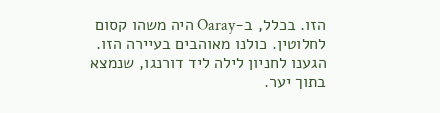הזו. בכלל, ב-Oaray היה משהו קסום לחלוטין. כולנו מאוהבים בעיירה הזו. הגענו לחניון לילה ליד דורנגו, שנמצא בתוך יער.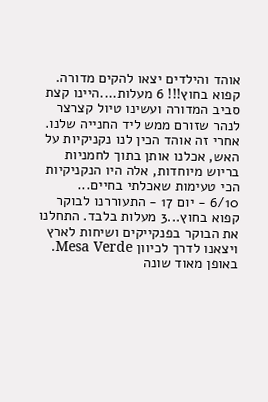אוהד והילדים יצאו להקים מדורה. קפוא בחוץ!!! 6 מעלות....היינו קצת סביב המדורה ועשינו טיול קצרצר לנהר שזורם ממש ליד החנייה שלנו. אחרי זה אוהד הכין לנו נקניקיות על האש, אכלנו אותן בתוך לחמניות בריוש מיוחדות, אלה היו הנקניקיות הכי טעימות שאכלתי בחיים...
6/10 - יום 17 - התעוררנו לבוקר קפוא בחוץ...3 מעלות בלבד. התחלנו את הבוקר בפנקייקים ושיחות לארץ ויצאנו לדרך לכיוון Mesa Verde. באופן מאוד שונה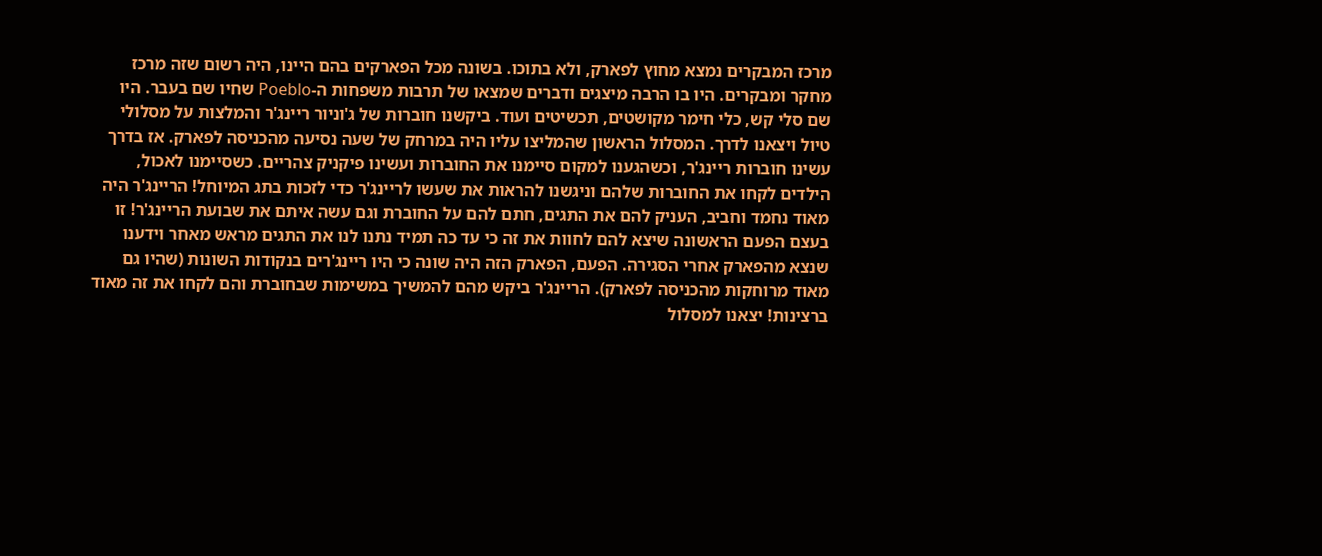מרכז המבקרים נמצא מחוץ לפארק, ולא בתוכו. בשונה מכל הפארקים בהם היינו, היה רשום שזה מרכז מחקר ומבקרים. היו בו הרבה מיצגים ודברים שמצאו של תרבות משפחות ה-Poeblo שחיו שם בעבר. היו שם סלי קש, כלי חימר מקושטים, תכשיטים ועוד. ביקשנו חוברות של ג'וניור ריינג'ר והמלצות על מסלולי טיול ויצאנו לדרך. המסלול הראשון שהמליצו עליו היה במרחק של שעה נסיעה מהכניסה לפארק. אז בדרך עשינו חוברות ריינג'ר, וכשהגענו למקום סיימנו את החוברות ועשינו פיקניק צהריים. כשסיימנו לאכול, הילדים לקחו את החוברות שלהם וניגשנו להראות את שעשו לריינג'ר כדי לזכות בתג המיוחל! הריינג'ר היה מאוד נחמד וחביב, העניק להם את התגים, חתם להם על החוברת וגם עשה איתם את שבועת הריינג'ר! זו בעצם הפעם הראשונה שיצא להם לחוות את זה כי עד כה תמיד נתנו לנו את התגים מראש מאחר וידענו שנצא מהפארק אחרי הסגירה. הפעם, הפארק הזה היה שונה כי היו ריינג'רים בנקודות השונות (שהיו גם מאוד מרוחקות מהכניסה לפארק). הריינג'ר ביקש מהם להמשיך במשימות שבחוברת והם לקחו את זה מאוד ברצינות! יצאנו למסלול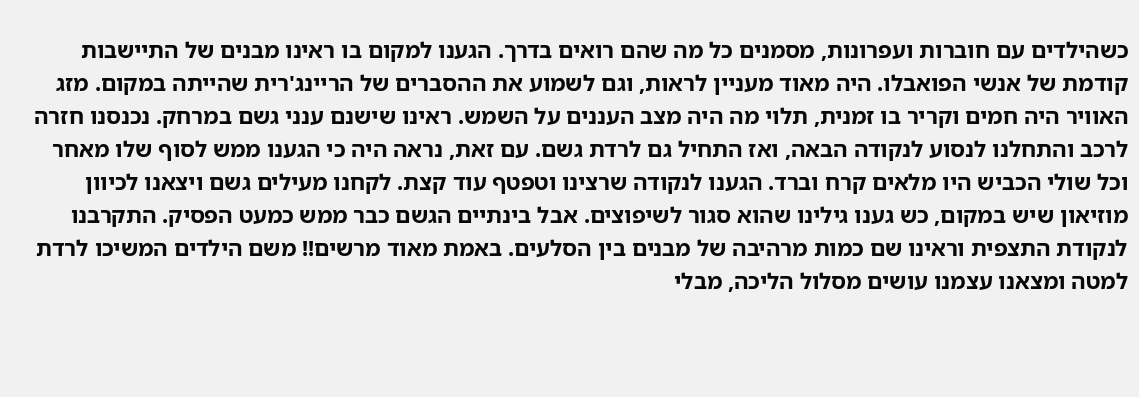כשהילדים עם חוברות ועפרונות, מסמנים כל מה שהם רואים בדרך. הגענו למקום בו ראינו מבנים של התיישבות קודמת של אנשי הפואבלו. היה מאוד מעניין לראות, וגם לשמוע את ההסברים של הריינג'רית שהייתה במקום. מזג האוויר היה חמים וקריר בו זמנית, תלוי מה היה מצב העננים על השמש. ראינו שישנם ענני גשם במרחק. נכנסנו חזרה לרכב והתחלנו לנסוע לנקודה הבאה, ואז התחיל גם לרדת גשם. עם זאת, נראה היה כי הגענו ממש לסוף שלו מאחר וכל שולי הכביש היו מלאים קרח וברד. הגענו לנקודה שרצינו וטפטף עוד קצת. לקחנו מעילים גשם ויצאנו לכיוון מוזיאון שיש במקום, כש גענו גילינו שהוא סגור לשיפוצים. אבל בינתיים הגשם כבר ממש כמעט הפסיק. התקרבנו לנקודת התצפית וראינו שם כמות מרהיבה של מבנים בין הסלעים. באמת מאוד מרשים!! משם הילדים המשיכו לרדת למטה ומצאנו עצמנו עושים מסלול הליכה, מבלי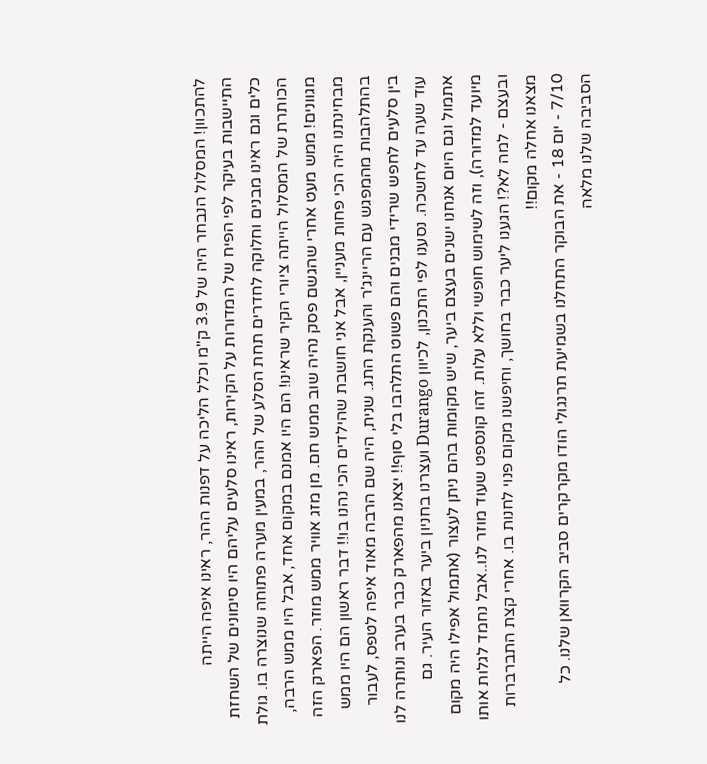להתכוון! המסלול הנבחר היה של 3.9 ק"מ וכלל הליכה על דפנות ההר, ראינו איפה הייתה התיישבות בעיקר לפי הפיח של המדורות על הקירות, ראינו סלעים עליהם היו סימונים של השחזת כלים וגם ראינו מבנים וחלוקה לחדרים תחת הסלע של ההר, במעין מערה פתוחה שנוצרה בו. גולת הכותרת של המסלול הייתה ציורי הקיר שראינו! הם היו אמנם במקום אחד, אבל היו ממש הרבה, מגוונים! ממש מעט אחרי שהגשם פסק נהיה שוב ממש חם. מן מזג אוויר ממש מוזר. הפארק הזה מבחינתנו היה הכי פחות מעניין, אבל אני חושבת שהילדים הכי נהנו בו!! דבר ראשון הם היו ממש בהתלהבות מהמפגש עם הריינג'ר והענקת התג. שנית, היה שם הרבה מאוד איפה לטפס, לעבור בין סלעים לחפש שרידי מבנים והם פשוט התלהבו בלי סוף!! יצאנו מהפארק כבר בערב ונותרה לנו עוד שעה עד לחשכה. נסענו לפי התכנון, לכיוון Durango ועצרנו בחניון ביער באזור העיר. גם אתמול וגם היום אנחנו ישנים בעצם ביער, שיש מקומות בהם ניתן לעצור (אתמול אפילו היה מקום מיועד למדורה), וזה לשימוש חופשי וללא עלות. זהו קונספט שעוד מוזר לנו..אבל נחמד לגלות אותו ובעצם - למה לא?! הגענו ליער כבר בחושך, וחיפשנו מקום פנוי לחנות בו. אחרי קצת התברברות מצאנו אחלה מקום!!
7/10 - יום 18 - את הבוקר התחלנו בשמיעת תרנגולי הודו מקרקרים סביב הקרוואן שלנו. כל הסביבה שלנו מלאה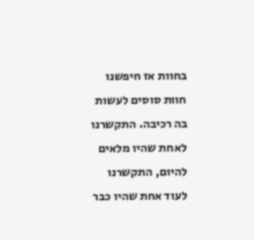בחוות אז חיפשנו חוות סוסים לעשות בה רכיבה. התקשרנו לאחת שהיו מלאים להיום, התקשרנו לעוד אחת שהיו כבר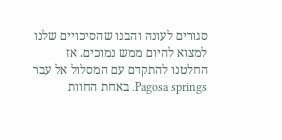סגורים לעונה והבנו שהסיכויים שלנו למצוא להיום ממש נמוכים. אז החלטנו להתקדם עם המסלול אל עבר Pagosa springs. באחת החוות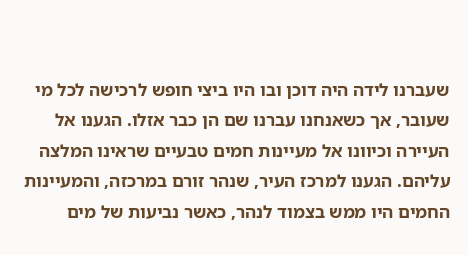שעברנו לידה היה דוכן ובו היו ביצי חופש לרכישה לכל מי שעובר, אך כשאנחנו עברנו שם הן כבר אזלו. הגענו אל העיירה וכיוונו אל מעיינות חמים טבעיים שראינו המלצה עליהם. הגענו למרכז העיר, שנהר זורם במרכזה, והמעיינות החמים היו ממש בצמוד לנהר, כאשר נביעות של מים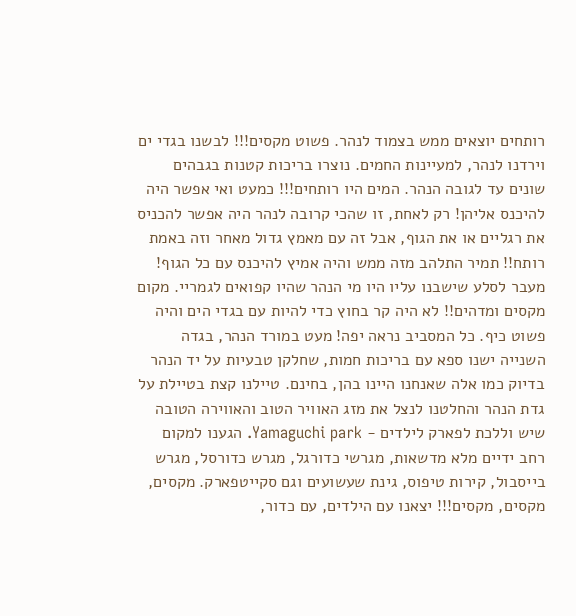רותחים יוצאים ממש בצמוד לנהר. פשוט מקסים!!! לבשנו בגדי ים וירדנו לנהר, למעיינות החמים. נוצרו בריכות קטנות בגבהים שונים עד לגובה הנהר. המים היו רותחים!!! כמעט ואי אפשר היה להיכנס אליהן! רק לאחת, זו שהכי קרובה לנהר היה אפשר להכניס את רגליים או את הגוף, אבל זה עם מאמץ גדול מאחר וזה באמת רותח!! תמיר התלהב מזה ממש והיה אמיץ להיכנס עם כל הגוף! מעבר לסלע שישבנו עליו היו מי הנהר שהיו קפואים לגמריי. מקום מקסים ומדהים!! לא היה קר בחוץ כדי להיות עם בגדי הים והיה פשוט כיף. כל המסביב נראה יפה! מעט במורד הנהר, בגדה השנייה ישנו ספא עם בריכות חמות, שחלקן טבעיות על יד הנהר בדיוק כמו אלה שאנחנו היינו בהן, בחינם. טיילנו קצת בטיילת על גדת הנהר והחלטנו לנצל את מזג האוויר הטוב והאווירה הטובה שיש וללכת לפארק לילדים - Yamaguchi park. הגענו למקום רחב ידיים מלא מדשאות, מגרשי כדורגל, מגרש כדורסל, מגרש בייסבול, קירות טיפוס, גינת שעשועים וגם סקייטפארק. מקסים, מקסים, מקסים!!! יצאנו עם הילדים, עם כדור,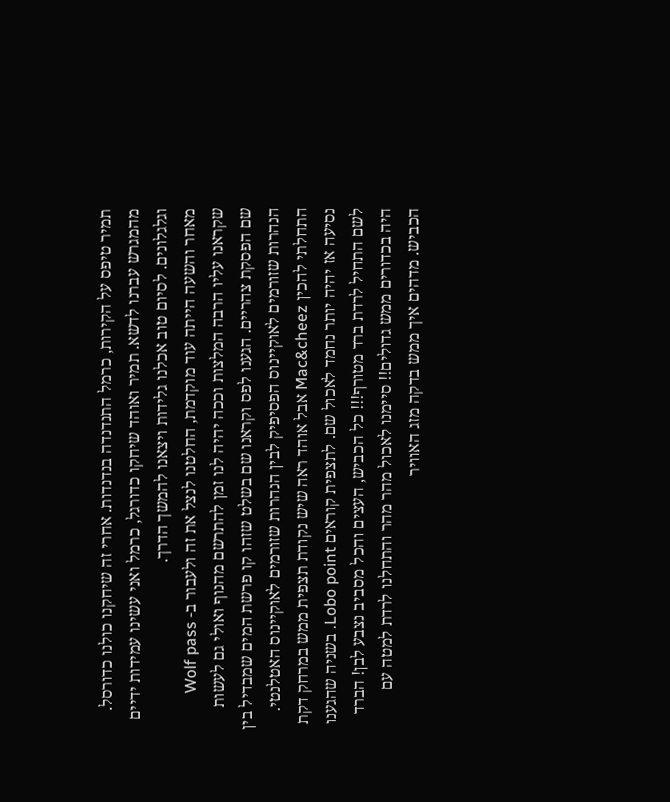תמיר טיפס על הקירות, כרמל התנדנדה בנדנדות. אחרי זה שיחקנו כולנו כדורסל. מהמגרש עברנו לדשא. תמיר ואוהד שיחקו כדורגל, כרמל ואני עשינו עמידות ידיים וגלגלונים. לסיום טוב אכלנו גלידות ויצאנו להמשך הדרך.
מאחר והשעה הייתה עוד מוקדמת, החלטנו לנצל את זה ולעבור ב- Wolf pass שקראנו עליו הרבה המלצות וככה יהיה לנו זמן להתרשם מהנוף ואולי גם לעשות שם הפסקת צהריים. הגענו לפס וקראנו שם בשלט שזהו קו פרשת המים שמבדיל בין הנהרות שזורמים לאוקיינוס הפסיפיק לבין הנהרות שזורמים לאוקיינוס האטלנטי. התחלתי להכין Mac&cheez אבל אוהד ראה שיש נקודת תצפית ממש במרחק דקת נסיעה אז יהיה יותר נחמד לאכול שם. לתצפית קוראים Lobo point. בשניה שהגענו לשם התחיל לרדת ברד מטורף!!! כל הכביש, העצים והכל מסביב נצבע לבן! הברד היה בכדורים ממש גדולים!! סיימנו לאכול מהר מהר והתחלנו לרדת למטה עם הכביש. מדהים איך ממש בדקה מזג האוויר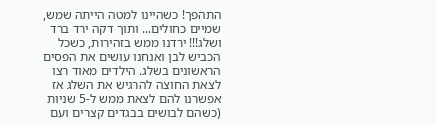התהפך! כשהיינו למטה הייתה שמש, שמיים כחולים... ותוך דקה ירד ברד ושלג!!! ירדנו ממש בזהירות, כשכל הכביש לבן ואנחנו עושים את הפסים הראשונים בשלג. הילדים מאוד רצו לצאת החוצה להרגיש את השלג אז אפשרנו להם לצאת ממש ל-5 שניות (כשהם לבושים בבגדים קצרים ועם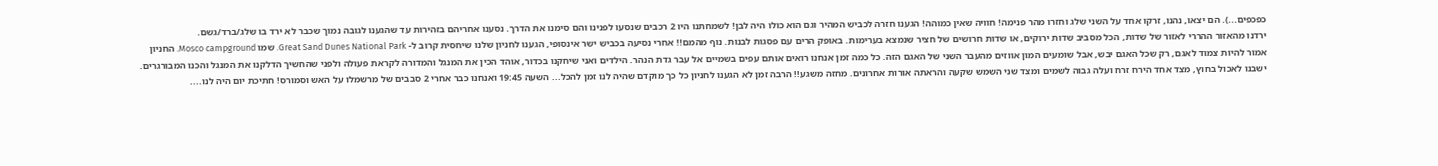כפכפים...). הם יצאו, נהנו, זרקו אחד על השני שלג וחזרו מהר פנימה! חוויה שאין כמוהה! הגענו חזרה לכביש המהיר וגם הוא כולו היה לבן! לשמחתנו היו 2 רכבים שנסעו לפנינו והם סימנו את הדרך. נסענו אחריהם בזהירות עד שהגענו לגובה נמוך שכבר לא ירד בו שלג/ברד/גשם.
ירדנו מהאזור ההררי לאזור של שדות, הכל מסביב שדות ירוקים, או שדות חרושים של חציר שנמצא בערימות. באופק הרים עם פסגות לבנות. נוף מהמם!! אחרי נסיעה בכביש ישר אינסופי, הגענו לחניון שלנו שיחסית קרוב ל- Great Sand Dunes National Park. שמו Mosco campground. החניון אמור להיות צמוד לאגם, רק שכל האגם יבש, אבל שומעים המון אווזים מהעבר השני של האגם הזה. כל כמה זמן אנחנו רואים אותם עפים בשמיים אל עבר גדת הנהר. הילדים ואני שיחקנו בכדור, אוהד הכין את המנגל והמדורה לקראת פעולה ולפני שהחשיך הדלקנו את המנגל והכנו המבורגרים. ישבנו לאכול בחוץ, מצד אחד הירח זרח ועלה גבוה לשמים ומצד שני השמש שקעה והראתה אורות אחרונים. מחזה משגע!! הרבה זמן לא הגענו לחניון כל כך מוקדם שהיה לנו זמן להכל... השעה 19:45 ואנחנו כבר אחרי 2 סבבים של מרשמלו על האש וסמורס! חתיכת יום היה לנו....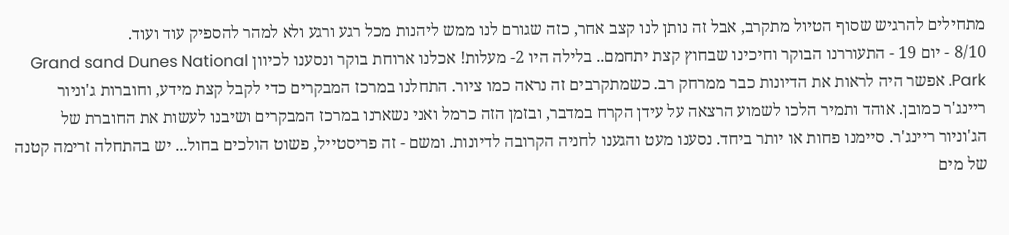מתחילים להרגיש שסוף הטיול מתקרב, אבל זה נותן לנו קצב אחר, כזה שגורם לנו ממש ליהנות מכל רגע ורגע ולא למהר להספיק עוד ועוד.
8/10 - יום 19 - התעוררנו הבוקר וחיכינו שבחוץ קצת יתחמם.. בלילה היו 2- מעלות! אכלנו ארוחת בוקר ונסענו לכיוון Grand sand Dunes National Park. אפשר היה לראות את הדיונות כבר ממרחק רב. כשמתקרבים זה נראה כמו ציור. התחלנו במרכז המבקרים כדי לקבל קצת מידע, וחוברות ג'וניור ריינג'ר כמובן. אוהד ותמיר הלכו לשמוע הרצאה על עידן הקרח במדבר, ובזמן הזה כרמל ואני נשארנו במרכז המבקרים ושיבנו לעשות את החוברת של הג'וניור ריינג'ר. סיימנו פחות או יותר ביחד. נסענו מעט והגענו לחניה הקרובה לדיונות. ומשם - זה פריסטייל, פשוט הולכים בחול... יש בהתחלה זרימה קטנה של מים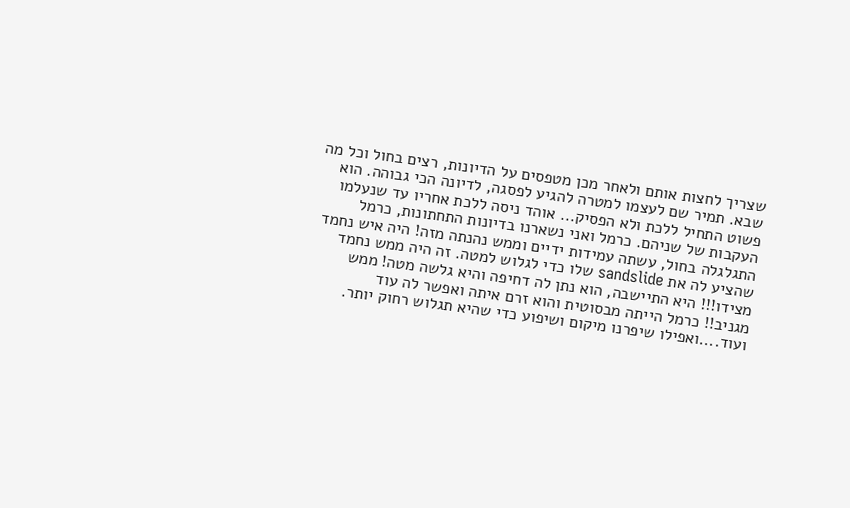שצריך לחצות אותם ולאחר מכן מטפסים על הדיונות, רצים בחול וכל מה שבא. תמיר שם לעצמו למטרה להגיע לפסגה, לדיונה הכי גבוהה. הוא פשוט התחיל ללכת ולא הפסיק... אוהד ניסה ללכת אחריו עד שנעלמו העקבות של שניהם. כרמל ואני נשארנו בדיונות התחתונות, כרמל התגלגלה בחול, עשתה עמידות ידיים וממש נהנתה מזה! היה איש נחמד שהציע לה את sandslide שלו כדי לגלוש למטה. זה היה ממש נחמד מצידו!!! היא התיישבה, הוא נתן לה דחיפה והיא גלשה מטה! ממש מגניב!! כרמל הייתה מבסוטית והוא זרם איתה ואפשר לה עוד ועוד....ואפילו שיפרנו מיקום ושיפוע כדי שהיא תגלוש רחוק יותר.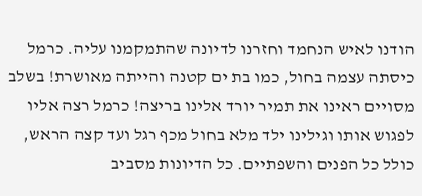הודנו לאיש הנחמד וחזרנו לדיונה שהתמקמנו עליה. כרמל כיסתה עצמה בחול, כמו בת ים קטנה והייתה מאושרת! בשלב מסויים ראינו את תמיר יורד אלינו בריצה! כרמל רצה אליו לפגוש אותו וגילינו ילד מלא בחול מכף רגל ועד קצה הראש, כולל כל הפנים והשפתיים. כל הדיונות מסביב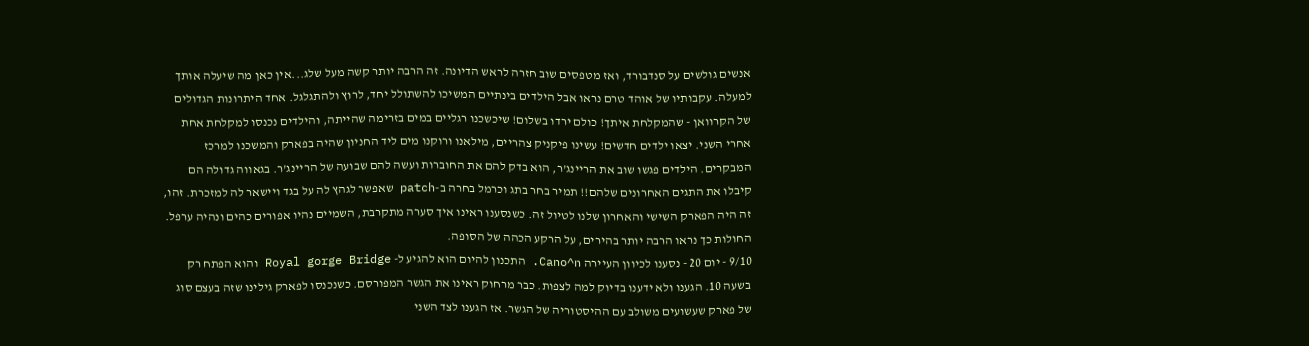אנשים גולשים על סנדבורד, ואז מטפסים שוב חזרה לראש הדיונה. זה הרבה יותר קשה מעל שלג...אין כאן מה שיעלה אותך למעלה. עקבותיו של אוהד טרם נראו אבל הילדים בינתיים המשיכו להשתולל יחד, לרוץ ולהתגלגל. אחד היתרונות הגדולים של הקרוואן - שהמקלחת איתך! כולם ירדו בשלום! שיכשכנו רגליים במים בזרימה שהייתה, והילדים נכנסו למקלחת אחת אחרי השני. יצאו ילדים חדשים! עשינו פיקניק צהריים, מילאנו ורוקנו מים ליד החניון שהיה בפארק והמשכנו למרכז המבקרים. הילדים פגשו שוב את הריינג'ר, הוא בדק להם את החוברות ועשה להם שבועה של הריינג'ר. בגאווה גדולה הם קיבלו את התגים האחרונים שלהם!! תמיר בחר בתג וכרמל בחרה ב-patch שאפשר לגהץ לה על בגד ויישאר לה למזכרת. זהו, זה היה הפארק השישי והאחרון שלנו לטיול זה. כשנסענו ראינו איך סערה מתקרבת, השמיים נהיו אפורים כהים ונהיה ערפל. החולות כך נראו הרבה יותר בהירים, על הרקע הכהה של הסופה.
9/10 - יום 20 - נסענו לכיוון העיירה Cano^n. התכנון להיום הוא להגיע ל- Royal gorge Bridge והוא הפתח רק בשעה 10. הגענו ולא ידענו בדיוק למה לצפות. כבר מרחוק ראינו את הגשר המפורסם. כשנכנסו לפארק גילינו שזה בעצם סוג של פארק שעשועים משולב עם ההיסטוריה של הגשר. אז הגענו לצד השני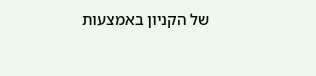של הקניון באמצעות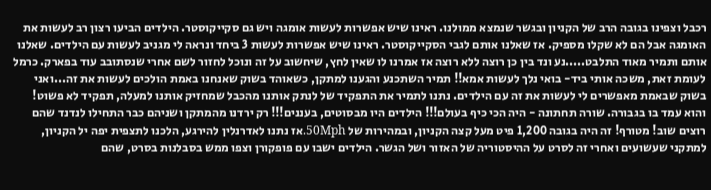רכבל וצפינו בגובה הרב של הקניון ובגשר שנמצא ממולנו. ראינו שיש אפשרות לעשות אומגה ויש גם סקייקוסטר. הילדים הביעו רצון רב לעשות את האומגה אבל הם לא שקלו מספיק. אז שאלנו אותם לגבי הסקייקוסטר. ראינו שיש אפשרות לעשות 3 ביחד ונראה לי מגניב לעשות עם הילדים. שאלנו אותם ותמיר מאוד התלבט.....נע ונד בין כן רוצה ללא רוצה אז אמרנו לו שאין לחץ, שיחשוב על זה ונוכל לחזור לשם אחרי שנסתובב עוד בפארק. כרמל לעומת זאת, משכה אותי ביד- בואי נלך לעשות אמא!! תמיר השתכנע והגענו למתקן, כשאוהד בשוק שאנחנו באמת הולכים לעשות את זה...ואני בשוק שבאמת מאפשרים לי לעשות את זה עם הילדים. נתנו לתמיר את התפקיד של לנתק אותנו מהכבל שמחזיק אותנו למעלה, תפקיד לא פשוט! והוא עמד בו בגבורה. שורה תחתונה - היה הכי כיף בעולם!!! הילדים היו מבסוטים, בעננים!!! רק ירדנו מהמתקן ושניהם כבר התחילו לנדנד שהם רוצים שוב! מטורף! זה היה בגובה 1,200 פיט מעל קצה הקניון, ובמהירות של 50Mph.אז נתנו לאדרנלין להירגע, הלכנו לתצפית יפה יל הקניון, למתקני שעשועים ואחרי זה לסרט על ההיסטוריה של האזור ושל הגשר. הילדים ישבו עם פופקורן וצפו ממש בסבלנות בסרט, שהם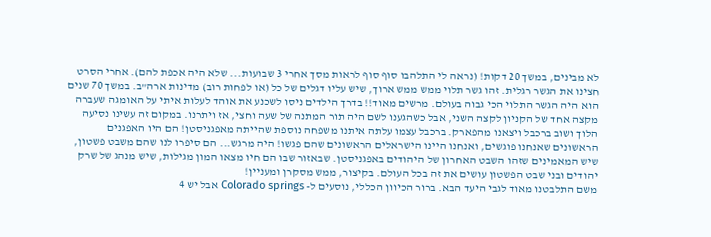לא מבינים, במשך 20 דקות! (נראה לי התלהבו סוף סוף לראות מסך אחרי 3 שבועות... שלא היה אכפת להם). אחרי הסרט חצינו את הגשר רגלית. זהו גשר תלוי ממש ממש ארוך, שיש עליו דגלים של כל (או לפחות רוב) מדינות ארה"ב. במשך 70 שנים הוא היה הגשר התלוי הכי גבוה בעולם. מרשים מאוד!! בדרך הילדים ניסו לשכנע את אוהד לעלות איתי על האומגה שעברה מקצה אחד של הקניון לקצה השני, אבל כשהגענו לשם היה תור המתנה של שעה וחצי, אז ויתרנו. במקום זה עשינו נסיעה הלוך ושוב ברכבל ויצאנו מהפארק. ברכבל עצמו עלתה איתנו משפחה נוספת שהייתה מאפגניסטן! הם היו האפגנים הראשונים שאנחנו פוגשים, ואנחנו היינו הישראלים הראשונים שהם פגשו! היה מרגש... הם סיפרו לנו שהם משבט פשטון, שיש המאמינים שזהו השבט האחרון של היהודים באפגניסטן. שבאזור שבו הם חיו מצאו המון מגילות, שיש מנהג של שרק יהודים ובני שבט הפשטון עושים את זה בכל העולם. בקיצור, ממש מסקרן ומעניין!
משם התלבטנו מאוד לגבי היעד הבא. ברור הכיוון הכללי, נוסעים ל- Colorado springs אבל יש 4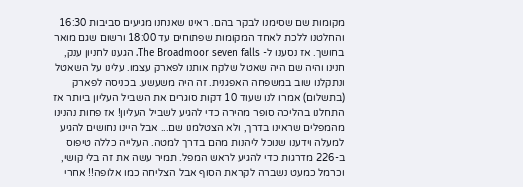מקומות שם שסימנו לבקר בהם. ראינו שאנחנו מגיעים סביבות 16:30 והחלטנו ללכת לאחד המקומות שפתוחים עד 18:00 ורשום שגם מואר בחושך. אז נסענו ל- The Broadmoor seven falls. הגענו לחניון ענק, חנינו והיה שם היה שאטל שלקח אותנו לפארק עצמו. עלינו על השאטל ונתקלנו שוב במשפחה האפגנית. זה היה משעשע. בכניסה לפארק (בתשלום) אמרו לנו שעוד 10 דקות סוגרים את השביל העליון ביותר אז התחלנו בהליכה סופר מהירה כדי להגיע לשביל העליון! אז פחות נהנינו מהמפלים שראינו בדרך, ולא הצטלמנו שם... אבל היינו נחושים להגיע למעלה וידענו שנוכל ליהנות מהם בדרך למטה. העלייה כללה טיפוס ב-226 מדרגות כדי להגיע לראש המפל. תמיר עשה את זה בלי קושי, וכרמל כמעט נשברה לקראת הסוף אבל הצליחה כמו אלופה!! אחרי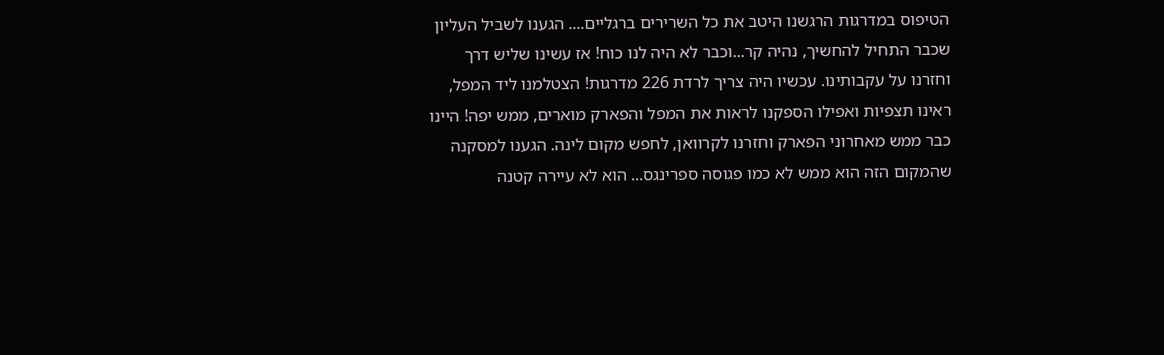הטיפוס במדרגות הרגשנו היטב את כל השרירים ברגליים.... הגענו לשביל העליון שכבר התחיל להחשיך, נהיה קר...וכבר לא היה לנו כוח! אז עשינו שליש דרך וחזרנו על עקבותינו. עכשיו היה צריך לרדת 226 מדרגות! הצטלמנו ליד המפל, ראינו תצפיות ואפילו הספקנו לראות את המפל והפארק מוארים, ממש יפה! היינו כבר ממש מאחרוני הפארק וחזרנו לקרוואן, לחפש מקום לינה. הגענו למסקנה שהמקום הזה הוא ממש לא כמו פגוסה ספרינגס... הוא לא עיירה קטנה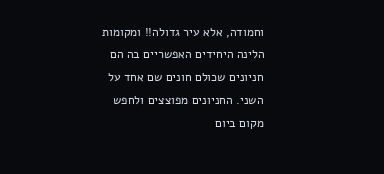וחמודה, אלא עיר גדולה!! ומקומות הלינה היחידים האפשריים בה הם חניונים שכולם חונים שם אחד על השני. החניונים מפוצצים ולחפש מקום ביום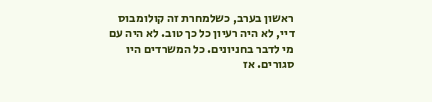ראשון בערב, כשלמחרת זה קולומבוס דיי, לא היה רעיון כל כך טוב. לא היה עם מי לדבר בחניונים. כל המשרדים היו סגורים. אז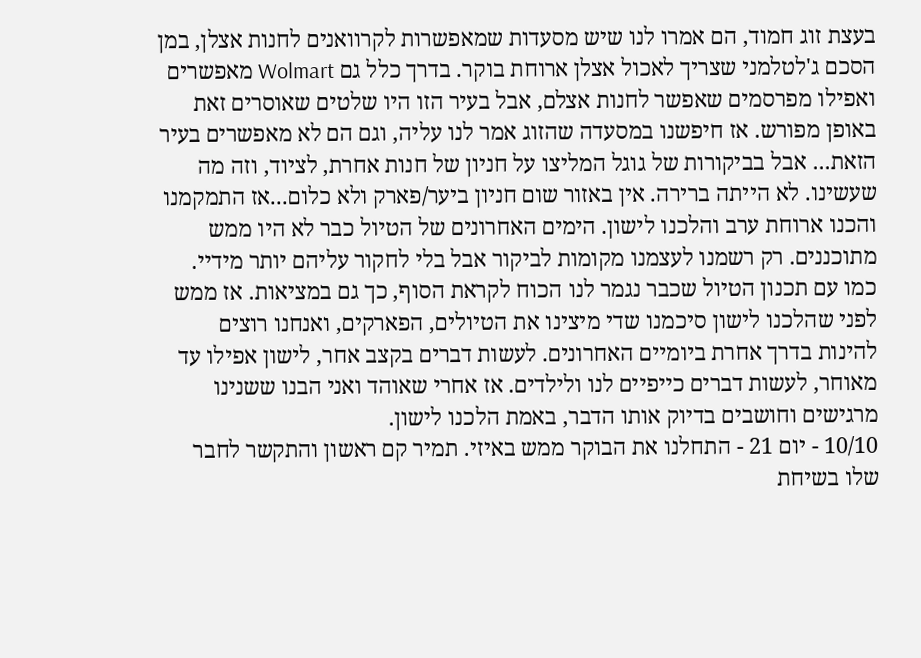בעצת זוג חמוד, הם אמרו לנו שיש מסעדות שמאפשרות לקרוואנים לחנות אצלן, במן הסכם ג'לטלמני שצריך לאכול אצלן ארוחת בוקר. בדרך כלל גם Wolmart מאפשרים ואפילו מפרסמים שאפשר לחנות אצלם, אבל בעיר הזו היו שלטים שאוסרים זאת באופן מפורש. אז חיפשנו במסעדה שהזוג אמר לנו עליה, וגם הם לא מאפשרים בעיר הזאת... אבל בביקורות של גוגל המליצו על חניון של חנות אחרת, לציוד, וזה מה שעשינו. לא הייתה ברירה. אין באזור שום חניון ביער/פארק ולא כלום...אז התמקמנו והכנו ארוחת ערב והלכנו לישון. הימים האחרונים של הטיול כבר לא היו ממש מתוכננים. רק רשמנו לעצמנו מקומות לביקור אבל בלי לחקור עליהם יותר מידיי. כמו עם תכנון הטיול שכבר נגמר לנו הכוח לקראת הסוף, כך גם במציאות. אז ממש לפני שהלכנו לישון סיכמנו שדי מיצינו את הטיולים, הפארקים, ואנחנו רוצים להינות בדרך אחרת ביומיים האחרונים. לעשות דברים בקצב אחר, לישון אפילו עד מאוחר, לעשות דברים כייפיים לנו ולילדים. אז אחרי שאוהד ואני הבנו ששנינו מרגישים וחושבים בדיוק אותו הדבר, באמת הלכנו לישון.
10/10 - יום 21 - התחלנו את הבוקר ממש באיזי. תמיר קם ראשון והתקשר לחבר שלו בשיחת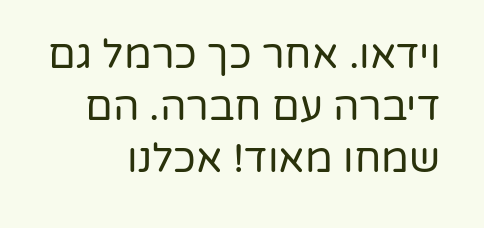וידאו. אחר כך כרמל גם דיברה עם חברה. הם שמחו מאוד! אכלנו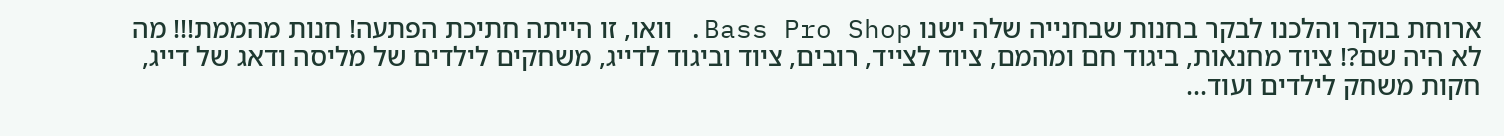ארוחת בוקר והלכנו לבקר בחנות שבחנייה שלה ישנו Bass Pro Shop. וואו, זו הייתה חתיכת הפתעה! חנות מהממת!!! מה לא היה שם?! ציוד מחנאות, ביגוד חם ומהמם, ציוד לצייד, רובים, ציוד וביגוד לדייג, משחקים לילדים של מליסה ודאג של דייג, חקות משחק לילדים ועוד...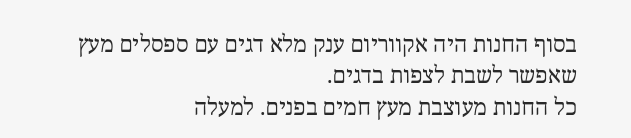בסוף החנות היה אקווריום ענק מלא דגים עם ספסלים מעץ שאפשר לשבת לצפות בדגים.
כל החנות מעוצבת מעץ חמים בפנים. למעלה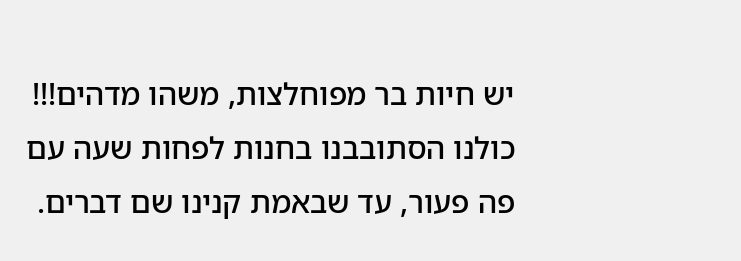יש חיות בר מפוחלצות, משהו מדהים!!! כולנו הסתובבנו בחנות לפחות שעה עם פה פעור, עד שבאמת קנינו שם דברים.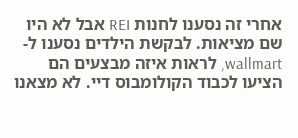אחרי זה נסענו לחנות REI אבל לא היו שם מציאות. לבקשת הילדים נסענו ל- wallmart, לראות איזה מבצעים הם הציעו לכבוד הקולומבוס דיי. לא מצאנו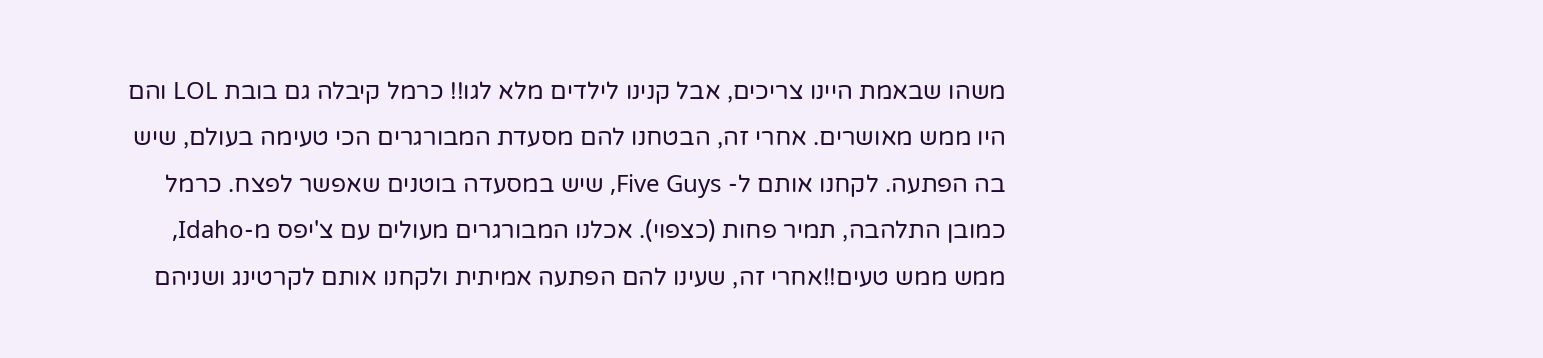משהו שבאמת היינו צריכים, אבל קנינו לילדים מלא לגו!! כרמל קיבלה גם בובת LOL והם היו ממש מאושרים. אחרי זה, הבטחנו להם מסעדת המבורגרים הכי טעימה בעולם, שיש בה הפתעה. לקחנו אותם ל- Five Guys, שיש במסעדה בוטנים שאפשר לפצח. כרמל כמובן התלהבה, תמיר פחות (כצפוי). אכלנו המבורגרים מעולים עם צ'יפס מ-Idaho, ממש ממש טעים!!אחרי זה, שעינו להם הפתעה אמיתית ולקחנו אותם לקרטינג ושניהם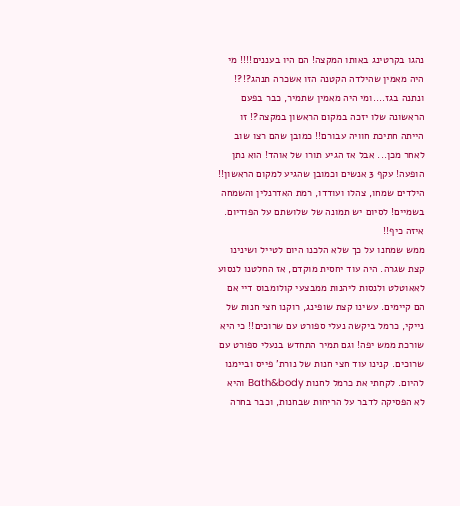נהגו בקרטינג באותו המקצה! הם היו בעננים!!!! מי היה מאמין שהילדה הקטנה הזו אשכרה תנהג?!?! ונתנה בגז....ומי היה מאמין שתמיר, כבר בפעם הראשונה שלו יזכה במקום הראשון במקצה?! זו הייתה חתיכת חוויה עבורם!! כמובן שהם רצו שוב לאחר מכן... אבל אז הגיע תורו של אוהד! הוא נתן הופעה! עקף 3 אנשים וכמובן שהגיע למקום הראשון!! הילדים שמחו, צהלו ועודדו, רמת האדרנלין והשמחה בשמיים! לסיום יש תמונה של שלושתם על הפודיום. איזה כיף!!
ממש שמחנו על כך שלא הלכנו היום לטייל ושינינו קצת שגרה. היה עוד יחסית מוקדם, אז החלטנו לנסוע לאאוטלט ולנסות ליהנות ממבצעי קולומבוס דיי אם הם קיימים. עשינו קצת שופינג, רוקנו חצי חנות של נייקי, כרמל ביקשה נעלי ספורט עם שרוכים!! כי היא שורכת ממש יפה! וגם תמיר התחדש בנעלי ספורט עם שרוכים. קנינו עוד חצי חנות של נורת' פייס וביימנו להיום. לקחתי את כרמל לחנות Bath&body והיא לא הפסיקה לדבר על הריחות שבחנות, וכבר בחרה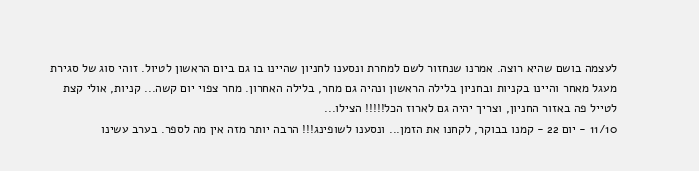לעצמה בושם שהיא רוצה. אמרנו שנחזור לשם למחרת ונסענו לחניון שהיינו בו גם ביום הראשון לטיול. זוהי סוג של סגירת מעגל מאחר והיינו בקניות ובחניון בלילה הראשון ונהיה גם מחר, בלילה האחרון. מחר צפוי יום קשה... קניות, אולי קצת לטייל פה באזור החניון, וצריך יהיה גם לארוז הכל!!!!! הצילו...
11/10 - יום 22 - קמנו בבוקר, לקחנו את הזמן... ונסענו לשופינג!!! הרבה יותר מזה אין מה לספר. בערב עשינו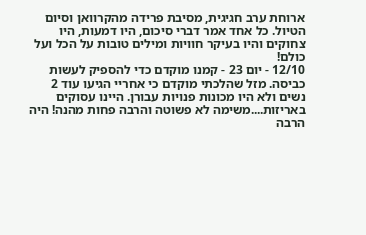ארוחת ערב חגיגית, מסיבת פרידה מהקרוואן וסיום הטיול. כל אחד אמר דברי סיכום, היו דמעות, היו צחוקים והיו בעיקר חוויות ומילים טובות על הכל ועל כולם!
12/10 - יום 23 - קמנו מוקדם כדי להספיק לעשות כביסה. מזל שהלכתי מוקדם כי אחריי הגיעו עוד 2 נשים ולא היו מכונות פנויות עבורן. היינו עסוקים באריזות....משימה לא פשוטה והרבה פחות מהנה! היה הרבה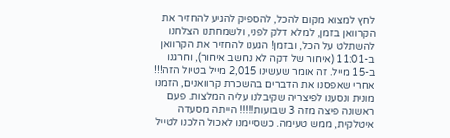לחץ למצוא מקום להכל, להספיק להגיע להחזיר את הקרוואן בזמן, למלא דלק לפני, ולשמחתנו הצלחנו להשתלט על הכל, ובזמן! הגענו להחזיר את הקרוואן ב-11:01 (איחור של דקה לא נחשב איחור), וחרגנו ב-15 מייל. זה אומר שעשינו 2,015 מייל בטיול הזה!!! אחרי שאפסנו את הדברים בהשכרת קרוואנים, הזמנו מונית ונסענו לפיצריה שקיבלנו עליה המלצות. פעם ראשונה פיצה מזה 3 שבועות!!!!! הייתה מסעדה איטלקית, ממש טעימה. כשסיימנו לאכול הלכנו לטייל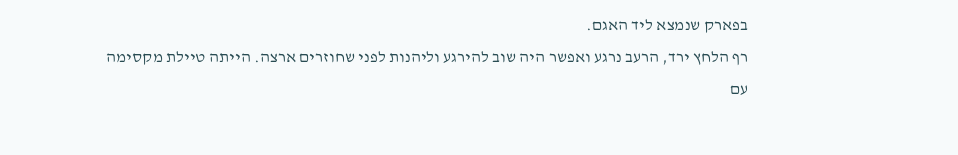בפארק שנמצא ליד האגם.
רף הלחץ ירד, הרעב נרגע ואפשר היה שוב להירגע וליהנות לפני שחוזרים ארצה. הייתה טיילת מקסימה עם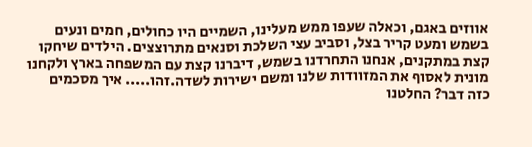אווזים באגם, וכאלה שעפו ממש מעלינו, השמיים היו כחולים, חמים ונעים בשמש ומעט קריר בצל, וסביב עצי השלכת וסנאים מתרוצצים. הילדים שיחקו קצת במתקנים, אנחנו התחרדנו בשמש, דיברנו קצת עם המשפחה בארץ ולקחנו מונית לאסוף את המזוודות שלנו ומשם ישירות לשדה.זהו..... איך מסכמים כזה דבר? החלטנו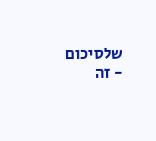שלסיכום - זה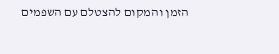הזמן והמקום להצטלם עם השפמים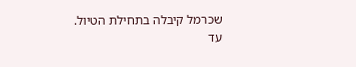שכרמל קיבלה בתחילת הטיול.
עד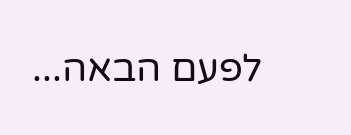לפעם הבאה...